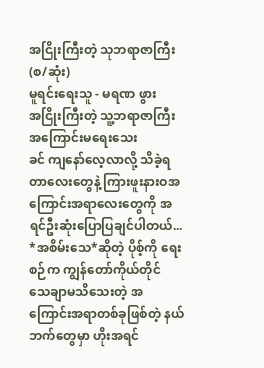အငြိုးကြီးတဲ့ သုဘရာဇာကြီး (စ/ဆုံး)
မူရင်းရေးသူ - မရဏ ဖွား
အငြိုးကြီးတဲ့ သူ့ဘရာဇာကြီး အကြောင်းမရေးသေး
ခင် ကျနော်လေ့လာလို့ သိခဲ့ရတာလေးတွေနဲ့ ကြားဖူးနားဝအကြောင်းအရာလေးတွေကို အရင်ဦးဆုံးပြောပြချင်ပါတယ်...
*အစိမ်းသေ*ဆိုတဲ့ ပိုစ့်ကို ရေးစဉ်က ကျွန်တော်ကိုယ်တိုင် သေချာမသိသေးတဲ့ အကြောင်းအရာတစ်ခုဖြစ်တဲ့ နယ်ဘက်တွေမှာ ဟိုးအရင်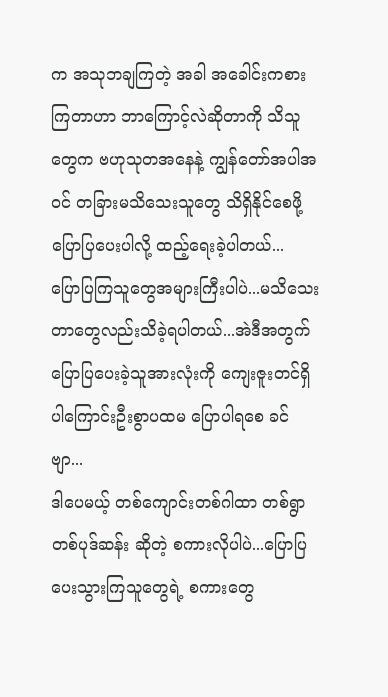က အသုဘချကြတဲ့ အခါ အခေါင်းကစားကြတာဟာ ဘာကြောင့်လဲဆိုတာကို သိသူတွေက ဗဟုသုတအနေနဲ့ ကျွန်တော်အပါအဝင် တခြားမသိသေးသူတွေ သိရှိနိုင်စေဖို့ ပြောပြပေးပါလို့ ထည့်ရေးခဲ့ပါတယ်...
ပြောပြကြသူတွေအများကြီးပါပဲ...မသိသေးတာတွေလည်းသိခဲ့ရပါတယ်...အဲဒီအတွက် ပြောပြပေးခဲ့သူအားလုံးကို ကျေးဇူးတင်ရှိပါကြောင်းဦးစွာပထမ ပြောပါရစေ ခင်ဗျာ...
ဒါပေမယ့် တစ်ကျောင်းတစ်ဂါထာ တစ်ရွာ တစ်ပုဒ်ဆန်း ဆိုတဲ့ စကားလိုပါပဲ...ပြောပြပေးသွားကြသူတွေရဲ့ စကားတွေ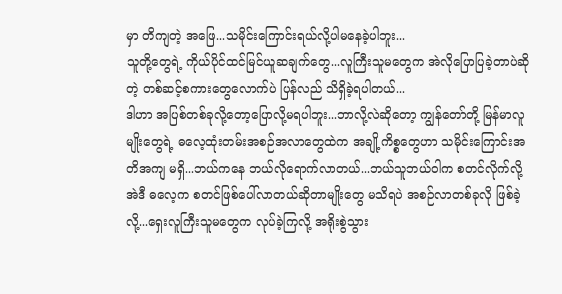မှာ တိကျတဲ့ အဖြေ...သမိုင်းကြောင်းရယ်လို့ပါမနေခဲ့ပါဘူး...
သူတို့တွေရဲ့ ကိုယ်ပိုင်ထင်မြင်ယူဆချက်တွေ...လူကြီးသူမတွေက အဲလိုပြောပြခဲ့တာပဲဆိုတဲ့ တစ်ဆင့်စကားတွေလောက်ပဲ ပြန်လည် သိရှိခဲ့ရပါတယ်...
ဒါဟာ အပြစ်တစ်ခုလို့တော့ပြောလို့မရပါဘူး...ဘာလို့လဲဆိုတော့ ကျွန်တော်တို့ မြန်မာလူမျိုးတွေရဲ့ ဓလေ့ထုံးတမ်းအစဉ်အလာတွေထဲက အချို့ကိစ္စတွေဟာ သမိုင်းကြောင်းအတိအကျ မရှိ...ဘယ်ကနေ ဘယ်လိုရောက်လာတယ်...ဘယ်သူဘယ်ဝါက စတင်လိုက်လို့ အဲဒီ ဓလေ့က စတင်ဖြစ်ပေါ်လာတယ်ဆိုတာမျိုးတွေ မသိရပဲ အစဉ်လာတစ်ခုလို ဖြစ်ခဲ့လို့...ရှေးလူကြီးသူမတွေက လုပ်ခဲ့ကြလို့ အရိုးစွဲသွား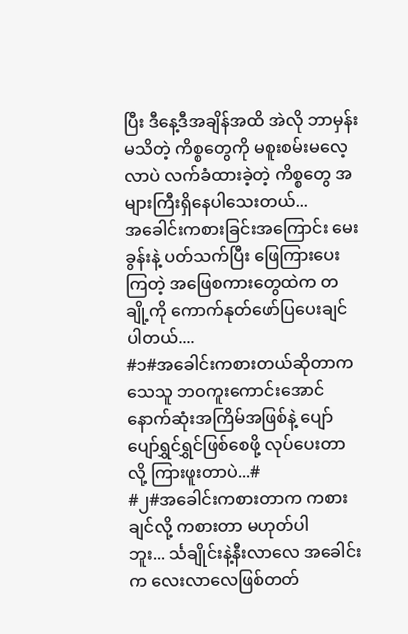ပြီး ဒီနေ့ဒီအချိန်အထိ အဲလို ဘာမှန်းမသိတဲ့ ကိစ္စတွေကို မစူးစမ်းမလေ့လာပဲ လက်ခံထားခဲ့တဲ့ ကိစ္စတွေ အများကြီးရှိနေပါသေးတယ်...
အခေါင်းကစားခြင်းအကြောင်း မေးခွန်းနဲ့ ပတ်သက်ပြီး ဖြေကြားပေးကြတဲ့ အဖြေစကားတွေထဲက တချို့ကို ကောက်နုတ်ဖော်ပြပေးချင်ပါတယ်....
#၁#အခေါင်းကစားတယ်ဆိုတာက သေသူ ဘဝကူးကောင်းအောင် နောက်ဆုံးအကြိမ်အဖြစ်နဲ့ ပျော်ပျော်ရွှင်ရွှင်ဖြစ်စေဖို့ လုပ်ပေးတာလို့ ကြားဖူးတာပဲ...#
#၂#အခေါင်းကစားတာက ကစားချင်လို့ ကစားတာ မဟုတ်ပါဘူး... င်္သချိုင်းနဲ့နီးလာလေ အခေါင်းက လေးလာလေဖြစ်တတ်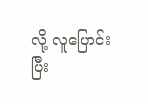လို့ လူပြောင်းပြီး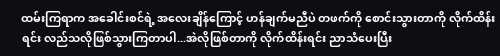ထမ်းကြရာက အခေါင်းစင်ရဲ့ အလေးချိန်ကြောင့် ဟန်ချက်မညီပဲ တဖက်ကို စောင်းသွားတာကို လိုက်ထိန်းရင်း လည်သလိုဖြစ်သွားကြတာပါ...အဲလိုဖြစ်တာကို လိုက်ထိန်းရင်း ညာသံပေးပြီး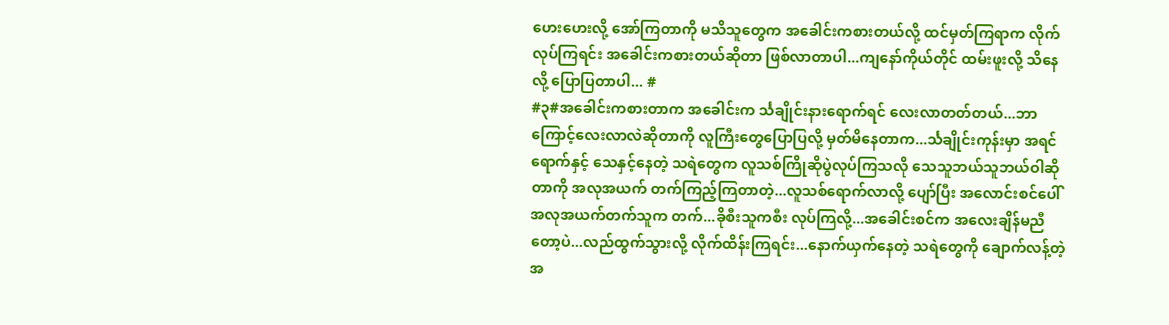ဟေးဟေးလို့ အော်ကြတာကို မသိသူတွေက အခေါင်းကစားတယ်လို့ ထင်မှတ်ကြရာက လိုက်လုပ်ကြရင်း အခေါင်းကစားတယ်ဆိုတာ ဖြစ်လာတာပါ...ကျနော်ကိုယ်တိုင် ထမ်းဖူးလို့ သိနေလို့ ပြောပြတာပါ... #
#၃#အခေါင်းကစားတာက အခေါင်းက င်္သချိုင်းနားရောက်ရင် လေးလာတတ်တယ်...ဘာကြောင့်လေးလာလဲဆိုတာကို လူကြီးတွေပြောပြလို့ မှတ်မိနေတာက...င်္သချိုင်းကုန်းမှာ အရင်ရောက်နှင့် သေနှင့်နေတဲ့ သရဲတွေက လူသစ်ကြိုဆိုပွဲလုပ်ကြသလို သေသူဘယ်သူဘယ်ဝါဆိုတာကို အလုအယက် တက်ကြည့်ကြတာတဲ့...လူသစ်ရောက်လာလို့ ပျော်ပြီး အလောင်းစင်ပေါ် အလုအယက်တက်သူက တက်...ခိုစီးသူကစီး လုပ်ကြလို့...အခေါင်းစင်က အလေးချိန်မညီတော့ပဲ...လည်ထွက်သွားလို့ လိုက်ထိန်းကြရင်း...နောက်ယှက်နေတဲ့ သရဲတွေကို ချောက်လန့်တဲ့ အ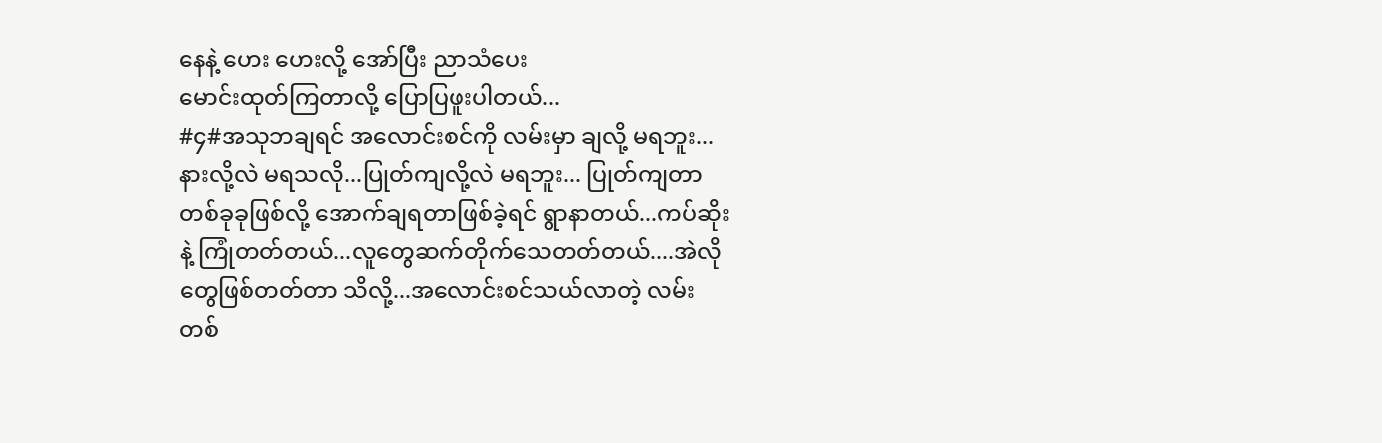နေနဲ့ ဟေး ဟေးလို့ အော်ပြီး ညာသံပေး
မောင်းထုတ်ကြတာလို့ ပြောပြဖူးပါတယ်...
#၄#အသုဘချရင် အလောင်းစင်ကို လမ်းမှာ ချလို့ မရဘူး...နားလို့လဲ မရသလို...ပြုတ်ကျလို့လဲ မရဘူး... ပြုတ်ကျတာ တစ်ခုခုဖြစ်လို့ အောက်ချရတာဖြစ်ခဲ့ရင် ရွာနာတယ်...ကပ်ဆိုးနဲ့ ကြုံတတ်တယ်...လူတွေဆက်တိုက်သေတတ်တယ်....အဲလိုတွေဖြစ်တတ်တာ သိလို့...အလောင်းစင်သယ်လာတဲ့ လမ်းတစ်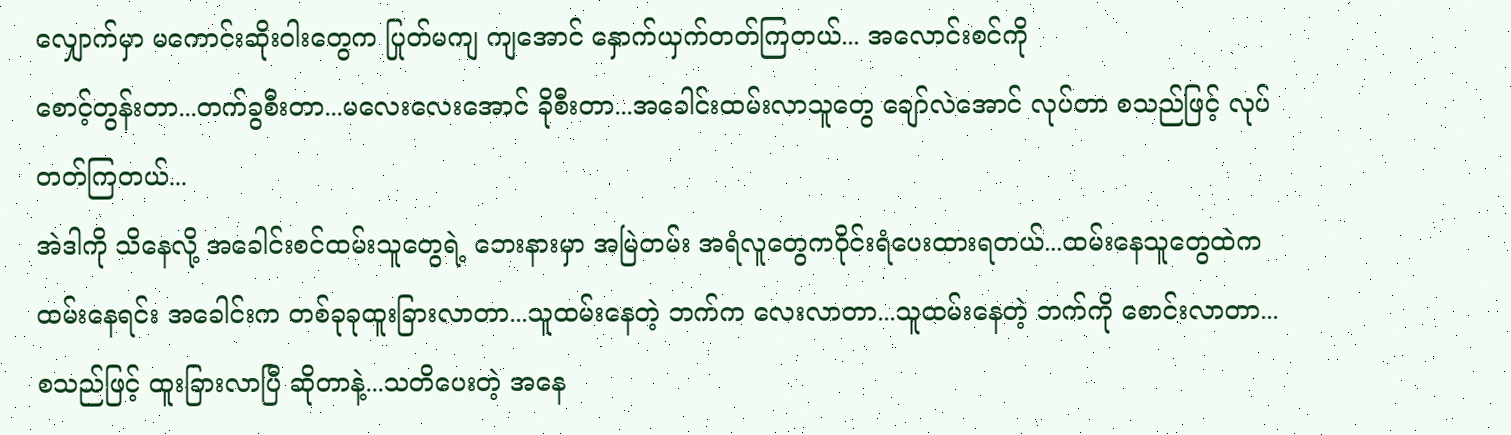လျှောက်မှာ မကောင်းဆိုးဝါးတွေက ပြုတ်မကျ ကျအောင် နှောက်ယှက်တတ်ကြတယ်... အလောင်းစင်ကို
စောင့်တွန်းတာ...တက်ခွစီးတာ...မလေးလေးအောင် ခိုစီးတာ...အခေါင်းထမ်းလာသူတွေ ချော်လဲအောင် လုပ်တာ စသည်ဖြင့် လုပ်တတ်ကြတယ်...
အဲဒါကို သိနေလို့ အခေါင်းစင်ထမ်းသူတွေရဲ့ ဘေးနားမှာ အမြဲတမ်း အရံလူတွေကဝိုင်းရံပေးထားရတယ်...ထမ်းနေသူတွေထဲက ထမ်းနေရင်း အခေါင်းက တစ်ခုခုထူးခြားလာတာ...သူထမ်းနေတဲ့ ဘက်က လေးလာတာ...သူထမ်းနေတဲ့ ဘက်ကို စောင်းလာတာ...စသည်ဖြင့် ထူးခြားလာပြီ ဆိုတာနဲ့...သတိပေးတဲ့ အနေ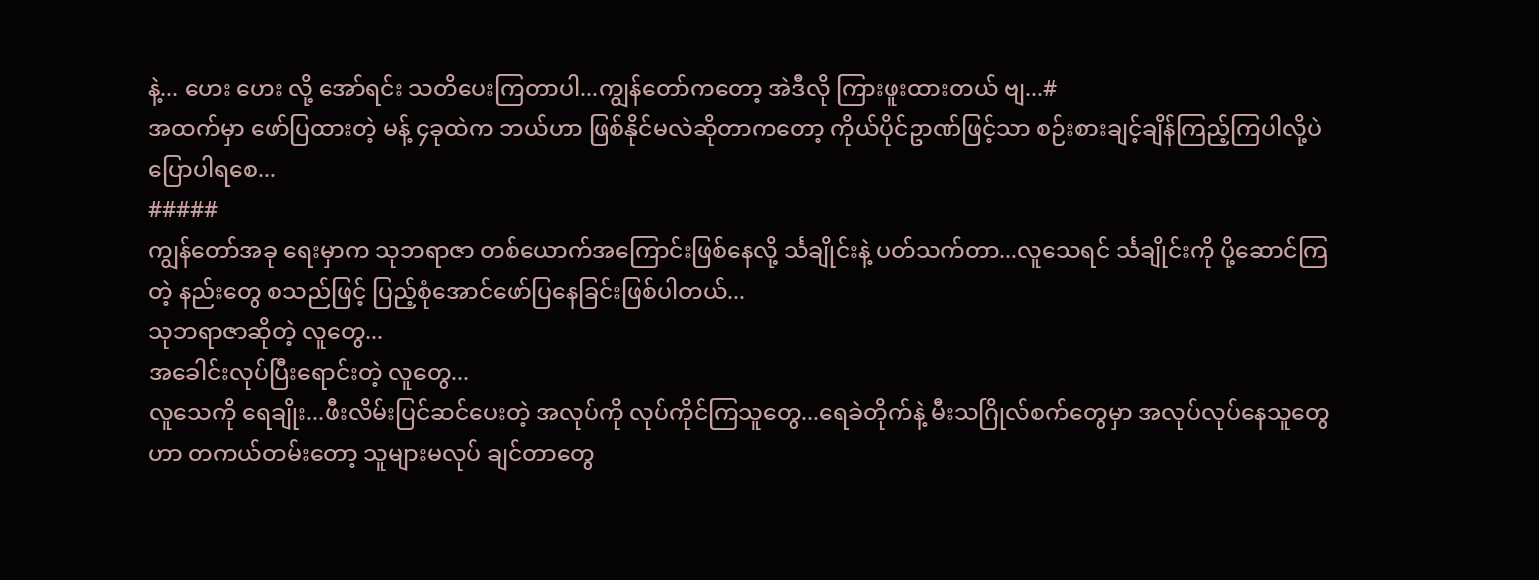နဲ့... ဟေး ဟေး လို့ အော်ရင်း သတိပေးကြတာပါ...ကျွန်တော်ကတော့ အဲဒီလို ကြားဖူးထားတယ် ဗျ...#
အထက်မှာ ဖော်ပြထားတဲ့ မန့် ၄ခုထဲက ဘယ်ဟာ ဖြစ်နိုင်မလဲဆိုတာကတော့ ကိုယ်ပိုင်ဥာဏ်ဖြင့်သာ စဉ်းစားချင့်ချိန်ကြည့်ကြပါလို့ပဲ ပြောပါရစေ...
#####
ကျွန်တော်အခု ရေးမှာက သုဘရာဇာ တစ်ယောက်အကြောင်းဖြစ်နေလို့ င်္သချိုင်းနဲ့ ပတ်သက်တာ...လူသေရင် င်္သချိုင်းကို ပို့ဆောင်ကြတဲ့ နည်းတွေ စသည်ဖြင့် ပြည့်စုံအောင်ဖော်ပြနေခြင်းဖြစ်ပါတယ်...
သုဘရာဇာဆိုတဲ့ လူတွေ...
အခေါင်းလုပ်ပြီးရောင်းတဲ့ လူတွေ...
လူသေကို ရေချိုး...ဖီးလိမ်းပြင်ဆင်ပေးတဲ့ အလုပ်ကို လုပ်ကိုင်ကြသူတွေ...ရေခဲတိုက်နဲ့ မီးသဂြိုလ်စက်တွေမှာ အလုပ်လုပ်နေသူတွေဟာ တကယ်တမ်းတော့ သူများမလုပ် ချင်တာတွေ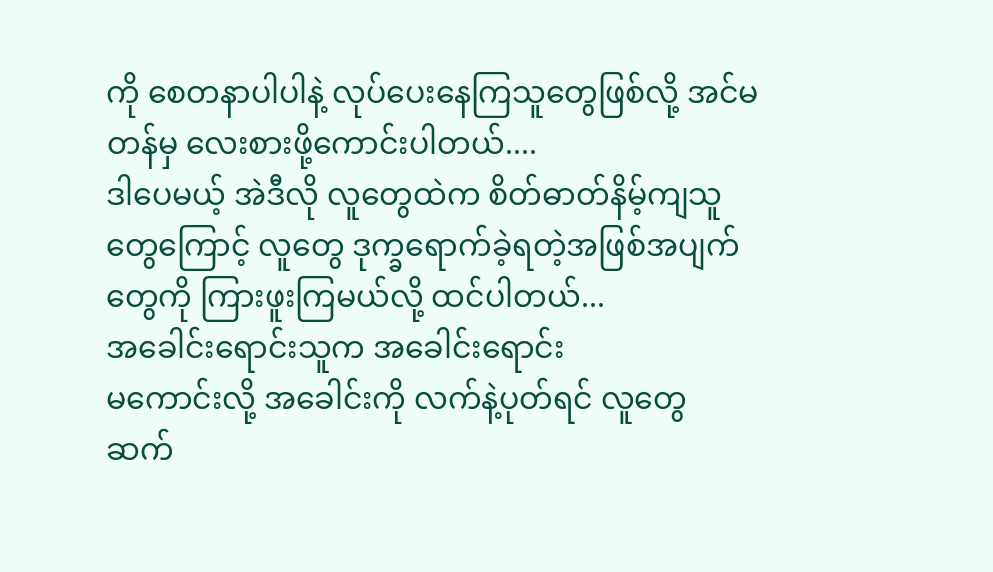ကို စေတနာပါပါနဲ့ လုပ်ပေးနေကြသူတွေဖြစ်လို့ အင်မတန်မှ လေးစားဖို့ကောင်းပါတယ်....
ဒါပေမယ့် အဲဒီလို လူတွေထဲက စိတ်ဓာတ်နိမ့်ကျသူတွေကြောင့် လူတွေ ဒုက္ခရောက်ခဲ့ရတဲ့အဖြစ်အပျက်တွေကို ကြားဖူးကြမယ်လို့ ထင်ပါတယ်...
အခေါင်းရောင်းသူက အခေါင်းရောင်း
မကောင်းလို့ အခေါင်းကို လက်နဲ့ပုတ်ရင် လူတွေ ဆက်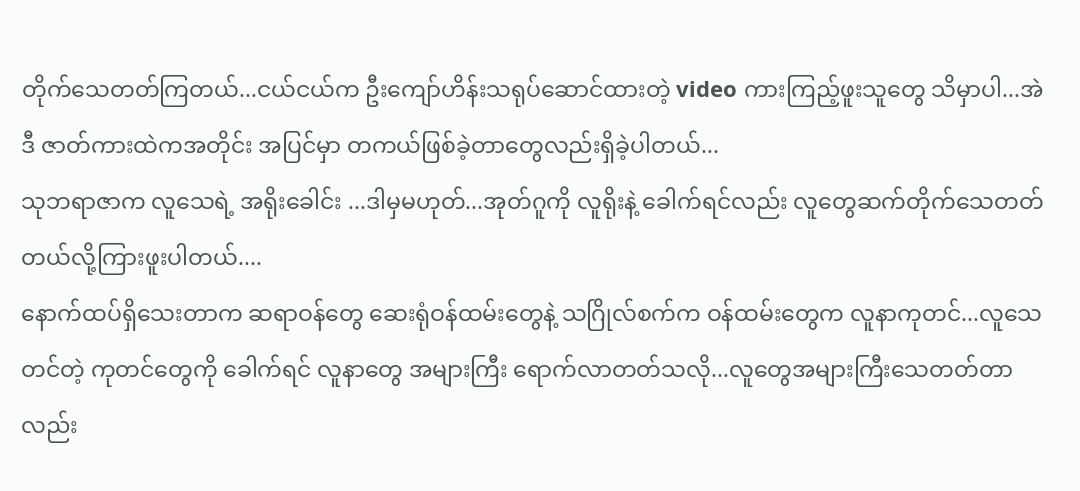တိုက်သေတတ်ကြတယ်...ငယ်ငယ်က ဦးကျော်ဟိန်းသရုပ်ဆောင်ထားတဲ့ video ကားကြည့်ဖူးသူတွေ သိမှာပါ...အဲဒီ ဇာတ်ကားထဲကအတိုင်း အပြင်မှာ တကယ်ဖြစ်ခဲ့တာတွေလည်းရှိခဲ့ပါတယ်...
သုဘရာဇာက လူသေရဲ့ အရိုးခေါင်း ...ဒါမှမဟုတ်...အုတ်ဂူကို လူရိုးနဲ့ ခေါက်ရင်လည်း လူတွေဆက်တိုက်သေတတ်တယ်လို့ကြားဖူးပါတယ်....
နောက်ထပ်ရှိသေးတာက ဆရာဝန်တွေ ဆေးရုံဝန်ထမ်းတွေနဲ့ သဂြိုလ်စက်က ဝန်ထမ်းတွေက လူနာကုတင်...လူသေတင်တဲ့ ကုတင်တွေကို ခေါက်ရင် လူနာတွေ အများကြီး ရောက်လာတတ်သလို...လူတွေအများကြီးသေတတ်တာလည်း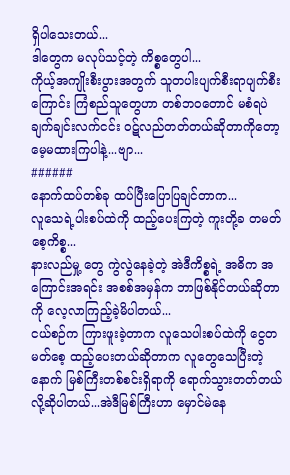ရှိပါသေးတယ်...
ဒါတွေက မလုပ်သင့်တဲ့ ကိစ္စတွေပါ...
ကိုယ့်အကျိုးစီးပွားအတွက် သူတပါးပျက်စီးရာပျက်စီးကြောင်း ကြံစည်သူတွေဟာ တစ်ဘဝတောင် မစံရပဲ ချက်ချင်းလက်ငင်း ဝဋ်လည်တတ်တယ်ဆိုတာကိုတော့ မေ့မထားကြပါနဲ့...ဗျာ...
######
နောက်ထပ်တစ်ခု ထပ်ပြီးပြောပြချင်တာက...
လူသေရဲ့ပါးစပ်ထဲကို ထည့်ပေးကြတဲ့ ကူးတို့ခ တမတ်စေ့ကိစ္စ...
နားလည်မှု့ တွေ ကွဲလွဲနေခဲ့တဲ့ အဲဒီကိစ္စရဲ့ အဓိက အကြောင်းအရင်း အစစ်အမှန်က ဘာဖြစ်နိုင်တယ်ဆိုတာကို လေ့လာကြည့်ခဲ့မိပါတယ်...
ငယ်စဉ်က ကြားဖူးခဲ့တာက လူသေပါးစပ်ထဲကို ငွေတမတ်စေ့ ထည့်ပေးတယ်ဆိုတာက လူတွေသေပြီးတဲ့နောက် မြစ်ကြီးတစ်စင်းရှိရာကို ရောက်သွားတတ်တယ်လို့ဆိုပါတယ်...အဲဒီမြစ်ကြီးဟာ မှောင်မဲနေ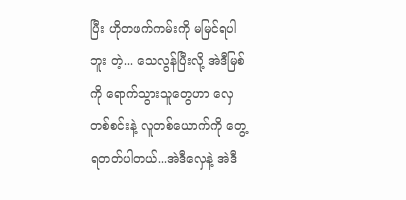ပြီး ဟိုတဖက်ကမ်းကို မမြင်ရပါဘူး တဲ့... သေလွန်ပြီးလို့ အဲဒီမြစ်ကို ရောက်သွားသူတွေဟာ လှေတစ်စင်းနဲ့ လူတစ်ယောက်ကို တွေ့ရတတ်ပါတယ်...အဲဒီလှေနဲ့ အဲဒီ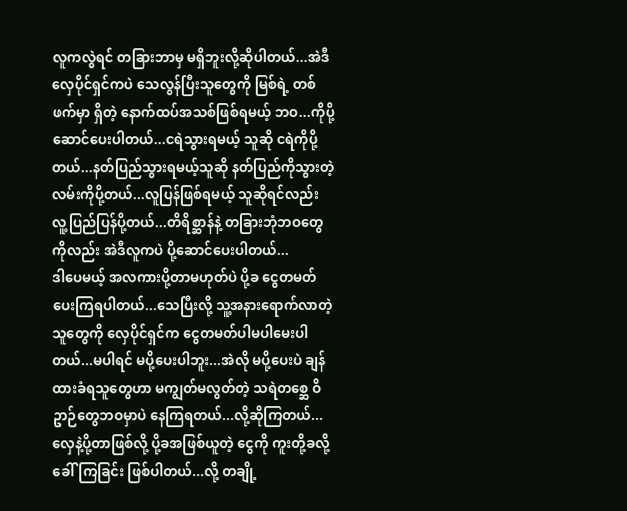လူကလွဲရင် တခြားဘာမှ မရှိဘူးလို့ဆိုပါတယ်...အဲဒီလှေပိုင်ရှင်ကပဲ သေလွန်ပြီးသူတွေကို မြစ်ရဲ့ တစ်ဖက်မှာ ရှိတဲ့ နောက်ထပ်အသစ်ဖြစ်ရမယ့် ဘဝ...ကိုပို့ဆောင်ပေးပါတယ်...ငရဲသွားရမယ့် သူဆို ငရဲကိုပို့တယ်...နတ်ပြည်သွားရမယ့်သူဆို နတ်ပြည်ကိုသွားတဲ့ လမ်းကိုပို့တယ်...လူပြန်ဖြစ်ရမယ့် သူဆိုရင်လည်း လူ့ပြည်ပြန်ပို့တယ်...တိရိစ္ဆာန်နဲ့ တခြားဘုံဘဝတွေကိုလည်း အဲဒီလူကပဲ ပို့ဆောင်ပေးပါတယ်...
ဒါပေမယ့် အလကားပို့တာမဟုတ်ပဲ ပို့ခ ငွေတမတ်ပေးကြရပါတယ်...သေပြီးလို့ သူ့အနားရောက်လာတဲ့ သူတွေကို လှေပိုင်ရှင်က ငွေတမတ်ပါမပါမေးပါတယ်...မပါရင် မပို့ပေးပါဘူး...အဲလို မပို့ပေးပဲ ချန်ထားခံရသူတွေဟာ မကျွတ်မလွတ်တဲ့ သရဲတစ္ဆေ ဝိဥာဉ်တွေဘဝမှာပဲ နေကြရတယ်...လို့ဆိုကြတယ်...
လှေနဲ့ပို့တာဖြစ်လို့ ပို့ခအဖြစ်ယူတဲ့ ငွေကို ကူးတို့ခလို့ ခေါ်ကြခြင်း ဖြစ်ပါတယ်...လို့ တချို့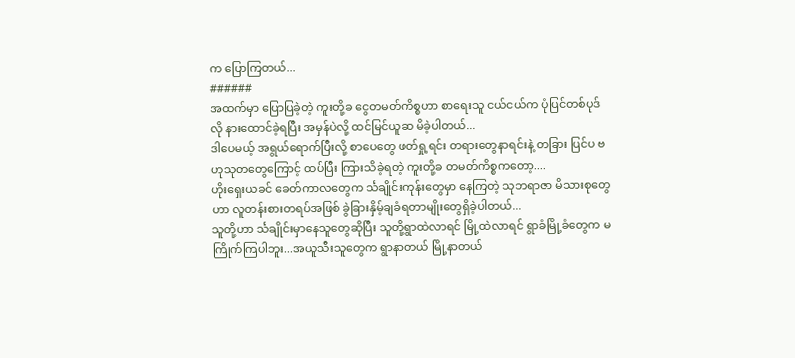က ပြောကြတယ်...
######
အထက်မှာ ပြောပြခဲ့တဲ့ ကူးတို့ခ ငွေတမတ်ကိစ္စဟာ စာရေးသူ ငယ်ငယ်က ပုံပြင်တစ်ပုဒ်လို နားထောင်ခဲ့ရပြီး အမှန်ပဲလို့ ထင်မြင်ယူဆ မိခဲ့ပါတယ်...
ဒါပေမယ့် အရွယ်ရောက်ပြီးလို့ စာပေတွေ ဖတ်ရှု့ရင်း တရားတွေနာရင်းနဲ့ တခြား ပြင်ပ ဗဟုသုတတွေကြောင့် ထပ်ပြီး ကြားသိခဲ့ရတဲ့ ကူးတို့ခ တမတ်ကိစ္စကတော့....
ဟိုးရှေးယခင် ခေတ်ကာလတွေက င်္သချိုင်းကုန်းတွေမှာ နေကြတဲ့ သုဘရာဇာ မိသားစုတွေဟာ လူတန်းစားတရပ်အဖြစ် ခွဲခြားနှိမ့်ချခံရတာမျိုးတွေရှိခဲ့ပါတယ်...
သူတို့ဟာ င်္သချိုင်းမှာနေသူတွေဆိုပြီး သူတို့ရွာထဲလာရင် မြို့ထဲလာရင် ရွာခံမြို့ခံတွေက မကြိုက်ကြပါဘူး...အယူသီးသူတွေက ရွာနာတယ် မြို့နာတယ်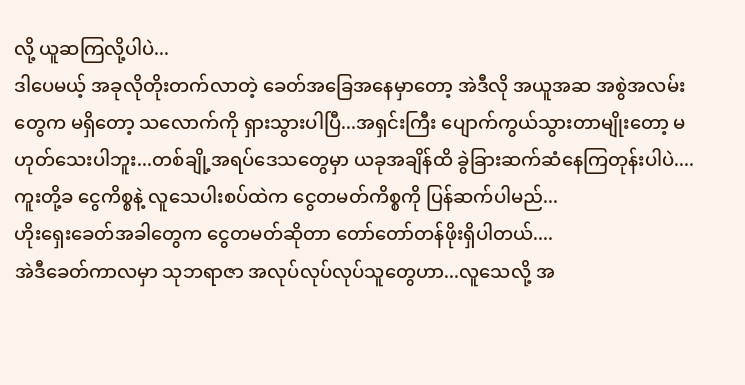လို့ ယူဆကြလို့ပါပဲ...
ဒါပေမယ့် အခုလိုတိုးတက်လာတဲ့ ခေတ်အခြေအနေမှာတော့ အဲဒီလို အယူအဆ အစွဲအလမ်းတွေက မရှိတော့ သလောက်ကို ရှားသွားပါပြီ...အရှင်းကြီး ပျောက်ကွယ်သွားတာမျိုးတော့ မဟုတ်သေးပါဘူး...တစ်ချို့အရပ်ဒေသတွေမှာ ယခုအချိန်ထိ ခွဲခြားဆက်ဆံနေကြတုန်းပါပဲ....
ကူးတို့ခ ငွေကိစ္စနဲ့ လူသေပါးစပ်ထဲက ငွေတမတ်ကိစ္စကို ပြန်ဆက်ပါမည်...
ဟိုးရှေးခေတ်အခါတွေက ငွေတမတ်ဆိုတာ တော်တော်တန်ဖိုးရှိပါတယ်....
အဲဒီခေတ်ကာလမှာ သုဘရာဇာ အလုပ်လုပ်လုပ်သူတွေဟာ...လူသေလို့ အ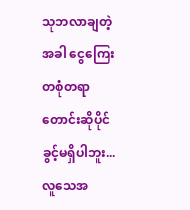သုဘလာချတဲ့ အခါ ငွေကြေးတစုံတရာ တောင်းဆိုပိုင်ခွင့်မရှိပါဘူး...
လူသေအ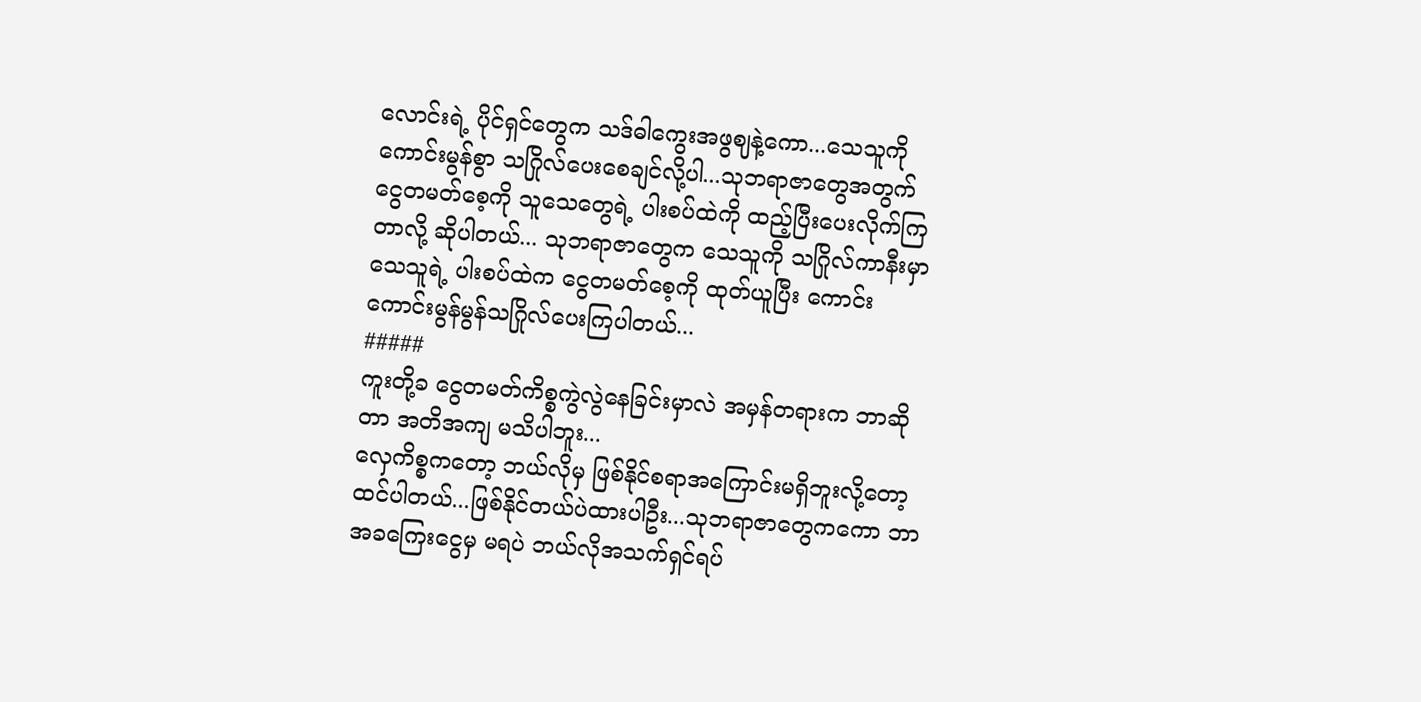လောင်းရဲ့ ပိုင်ရှင်တွေက သဒ်ဓါကွေးအဖွဈနဲ့ကော...သေသူကို ကောင်းမွန်စွာ သဂြိုလ်ပေးစေချင်လို့ပါ...သုဘရာဇာတွေအတွက် ငွေတမတ်စေ့ကို သူသေတွေရဲ့ ပါးစပ်ထဲကို ထည့်ပြီးပေးလိုက်ကြတာလို့ ဆိုပါတယ်... သုဘရာဇာတွေက သေသူကို သဂြိုလ်ကာနီးမှာ သေသူရဲ့ ပါးစပ်ထဲက ငွေတမတ်စေ့ကို ထုတ်ယူပြီး ကောင်းကောင်းမွန်မွန်သဂြိုလ်ပေးကြပါတယ်...
#####
ကူးတို့ခ ငွေတမတ်ကိစ္စကွဲလွဲနေခြင်းမှာလဲ အမှန်တရားက ဘာဆိုတာ အတိအကျ မသိပါဘူး...
လှေကိစ္စကတော့ ဘယ်လိုမှ ဖြစ်နိုင်စရာအကြောင်းမရှိဘူးလို့တော့ ထင်ပါတယ်...ဖြစ်နိုင်တယ်ပဲထားပါဦး...သုဘရာဇာတွေကကော ဘာအခကြေးငွေမှ မရပဲ ဘယ်လိုအသက်ရှင်ရပ်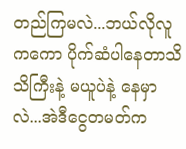တည်ကြမလဲ...ဘယ်လိုလူကကော ပိုက်ဆံပါနေတာသိသိကြီးနဲ့ မယူပဲနဲ့ နေမှာလဲ...အဲဒီငွေတမတ်က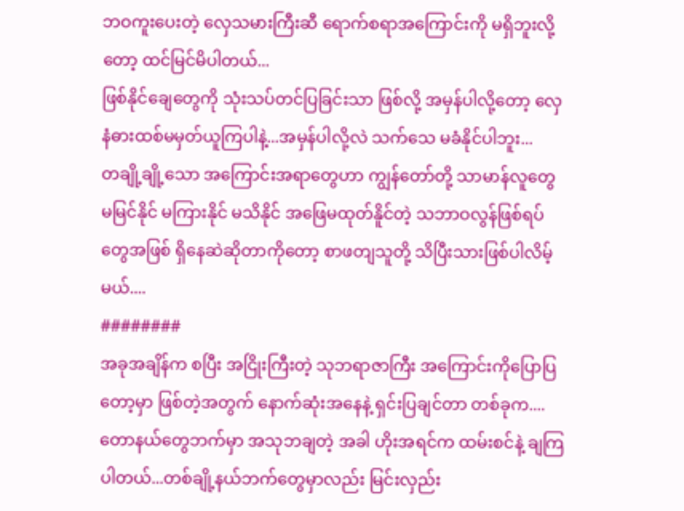ဘဝကူးပေးတဲ့ လှေသမားကြီးဆီ ရောက်စရာအကြောင်းကို မရှိဘူးလို့တော့ ထင်မြင်မိပါတယ်...
ဖြစ်နိုင်ချေတွေကို သုံးသပ်တင်ပြခြင်းသာ ဖြစ်လို့ အမှန်ပါလို့တော့ လှေနံဓားထစ်မမှတ်ယူကြပါနဲ့...အမှန်ပါလို့လဲ သက်သေ မခံနိုင်ပါဘူး...
တချို့ချို့သော အကြောင်းအရာတွေဟာ ကျွန်တော်တို့ သာမာန်လူတွေ မမြင်နိုင် မကြားနိုင် မသိနိုင် အဖြေမထုတ်နိူင်တဲ့ သဘာဝလွန်ဖြစ်ရပ်တွေအဖြစ် ရှိနေဆဲဆိုတာကိုတော့ စာဖတျသူတို့ သိပြီးသားဖြစ်ပါလိမ့်မယ်....
########
အခုအချိန်က စပြီး အငြိုးကြီးတဲ့ သုဘရာဇာကြီး အကြောင်းကိုပြောပြတော့မှာ ဖြစ်တဲ့အတွက် နောက်ဆုံးအနေနဲ့ ရှင်းပြချင်တာ တစ်ခုက....
တောနယ်တွေဘက်မှာ အသုဘချတဲ့ အခါ ဟိုးအရင်က ထမ်းစင်နဲ့ ချကြပါတယ်...တစ်ချို့နယ်ဘက်တွေမှာလည်း မြင်းလှည်း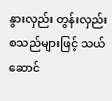နွားလှည်း တွန်းလှည်း စသည်များဖြင့် သယ်ဆောင်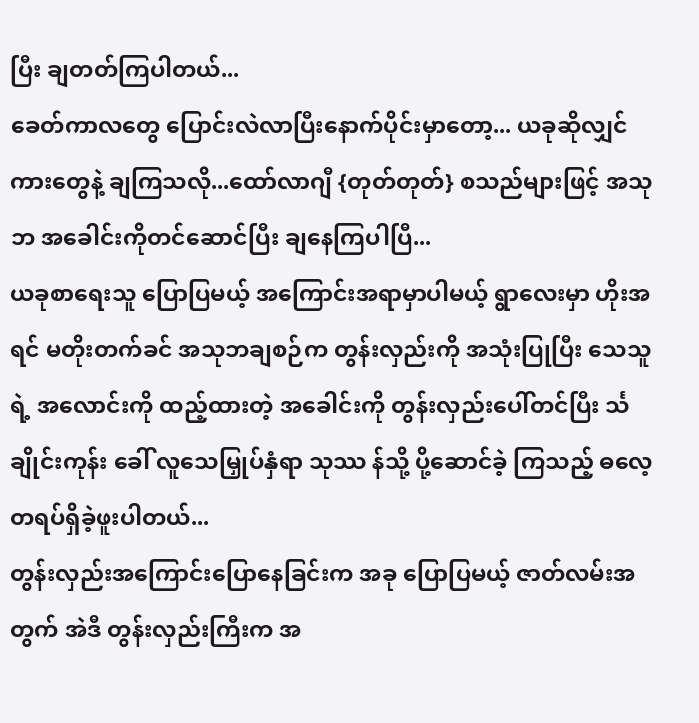ပြီး ချတတ်ကြပါတယ်...
ခေတ်ကာလတွေ ပြောင်းလဲလာပြီးနောက်ပိုင်းမှာတော့... ယခုဆိုလျှင် ကားတွေနဲ့ ချကြသလို...ထော်လာဂျီ {တုတ်တုတ်} စသည်များဖြင့် အသုဘ အခေါင်းကိုတင်ဆောင်ပြီး ချနေကြပါပြီ...
ယခုစာရေးသူ ပြောပြမယ့် အကြောင်းအရာမှာပါမယ့် ရွာလေးမှာ ဟိုးအရင် မတိုးတက်ခင် အသုဘချစဉ်က တွန်းလှည်းကို အသုံးပြုပြီး သေသူရဲ့ အလောင်းကို ထည့်ထားတဲ့ အခေါင်းကို တွန်းလှည်းပေါ်တင်ပြီး င်္သချိုင်းကုန်း ခေါ် လူသေမြှုပ်နှံရာ သုဿ န်သို့ ပို့ဆောင်ခဲ့ ကြသည့် ဓလေ့တရပ်ရှိခဲ့ဖူးပါတယ်...
တွန်းလှည်းအကြောင်းပြောနေခြင်းက အခု ပြောပြမယ့် ဇာတ်လမ်းအတွက် အဲဒီ တွန်းလှည်းကြီးက အ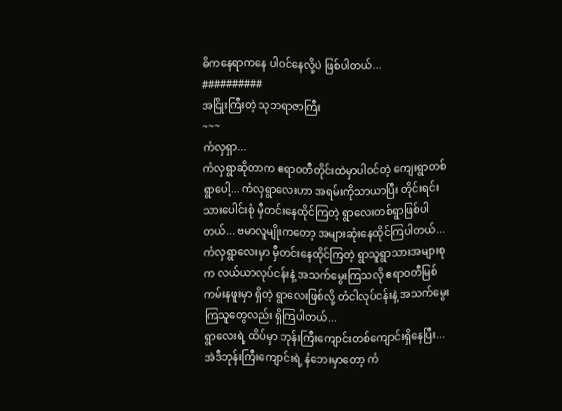ဓိကနေရာကနေ ပါဝင်နေလို့ပဲ ဖြစ်ပါတယ်...
##########
အငြိုးကြီးတဲ့ သုဘရာဇာကြီး
~~~
ကံလှရှာ...
ကံလှရွာဆိုတာက ဧရာဝတီတိုင်းထဲမှာပါဝင်တဲ့ ကျေးရွာတစ်ရွာပေါ့... ကံလှရွာလေးဟာ အရမ်းကိုသာယာပြီး တိုင်းရင်းသားပေါင်းစုံ မှီတင်းနေထိုင်ကြတဲ့ ရွာလေးတစ်ရွာဖြစ်ပါတယ်... ဗမာလူမျိုးကတော့ အများဆုံးနေထိုင်ကြပါတယ်...
ကံလှရွာလေးမှာ မှီတင်းနေထိုင်ကြတဲ့ ရွာသူရွာသားအများစုက လယ်ယာလုပ်ငန်းနဲ့ အသက်မွေးကြသလို ဧရာဝတီမြစ်ကမ်းနဖူးမှာ ရှိတဲ့ ရွာလေးဖြစ်လို့ တံငါလုပ်ငန်းနဲ့ အသက်မွေးကြသူတွေလည်း ရှိကြပါတယ်...
ရွာလေးရဲ့ ထိပ်မှာ ဘုန်းကြီးကျောင်းတစ်ကျောင်းရှိနေပြီး...အဲဒီဘုန်းကြီးကျောင်းရဲ့ နံဘေးမှာတော့ ကံ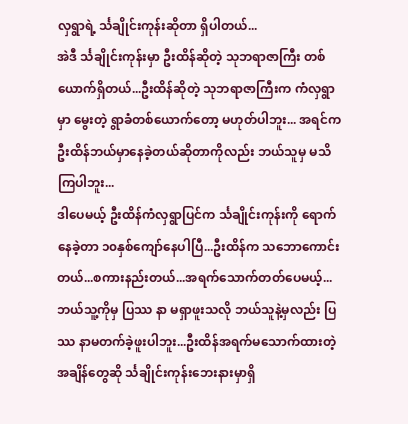လှရွာရဲ့ င်္သချိုင်းကုန်းဆိုတာ ရှိပါတယ်...
အဲဒီ င်္သချိုင်းကုန်းမှာ ဦးထိန်ဆိုတဲ့ သုဘရာဇာကြီး တစ်ယောက်ရှိတယ်...ဦးထိန်ဆိုတဲ့ သုဘရာဇာကြီးက ကံလှရွာမှာ မွေးတဲ့ ရွာခံတစ်ယောက်တော့ မဟုတ်ပါဘူး... အရင်က ဦးထိန်ဘယ်မှာနေခဲ့တယ်ဆိုတာကိုလည်း ဘယ်သူမှ မသိကြပါဘူး...
ဒါပေမယ့် ဦးထိန်ကံလှရွာပြင်က င်္သချိုင်းကုန်းကို ရောက်နေခဲ့တာ ၁၀နှစ်ကျော်နေပါပြီ...ဦးထိန်က သဘောကောင်းတယ်...စကားနည်းတယ်...အရက်သောက်တတ်ပေမယ့်...ဘယ်သူ့ကိုမှ ပြဿ နာ မရှာဖူးသလို ဘယ်သူနဲ့မှလည်း ပြဿ နာမတက်ခဲ့ဖူးပါဘူး...ဦးထိန်အရက်မသောက်ထားတဲ့ အချိန်တွေဆို င်္သချိုင်းကုန်းဘေးနားမှာရှိ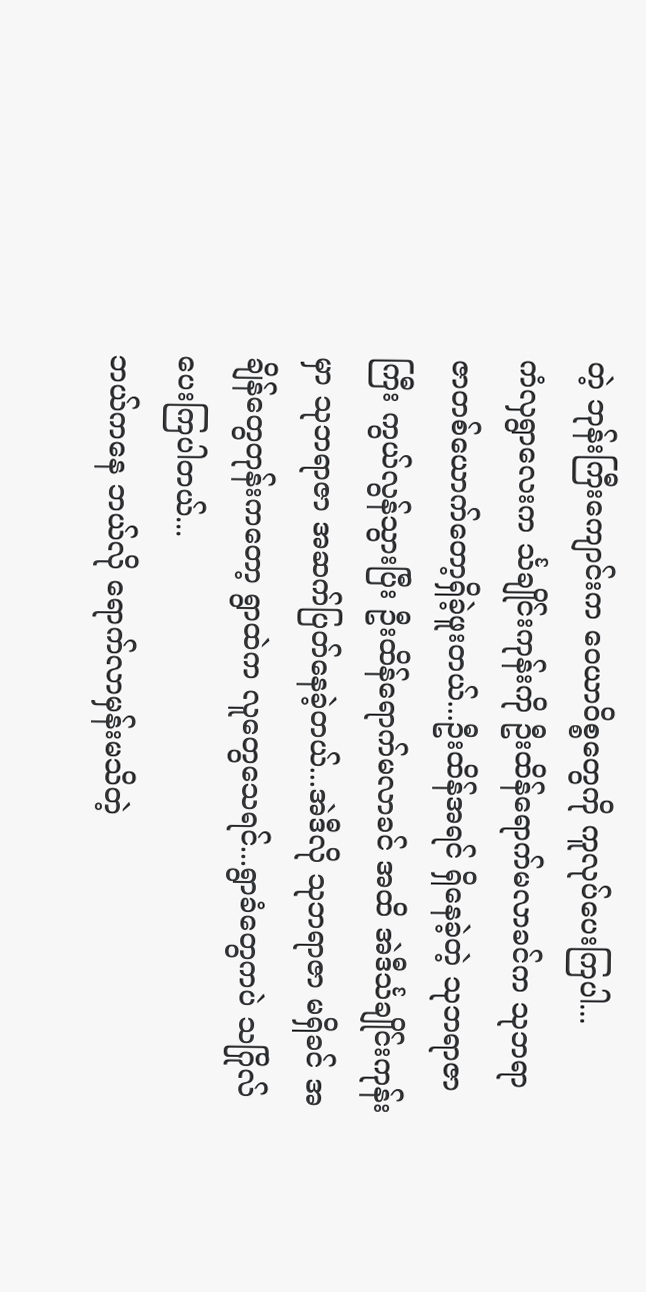တဲ့ ဘုန်းကြီးကျောင်းက ဝေယာဝိစ္စတွေကို ကူလုပ်ပေးကြပါ...
ကံလှရွာလေးက င်္သချိုင်းကုန်းကို ဦးထိန်ရောက်မလာခင်က သုဘရာဇာတစ်ယောက်တော့ရှိခဲ့ဖူးတယ်...ဦးထိန်အရင် ရှိနေခဲ့တဲ့ သုဘရာဇာကြီး ကွယ်လွန်သွားပြီး ဦးထိန်ရောက်မလာခင် အထိ အဲဒီင်္သချိုင်းကုန်းမှာ သုဘရာဇာ အဆက်ပြတ်နေခဲ့တယ်...အဲဒီလို သုဘရာဇာ မရှိခင် အချိန်တွေတုန်းကတော့ ရွာထဲက လူတွေသေရင်...ရွာခံတွေကပဲ သဂြိုလ်ပေးကြပါတယ်...
ဘယ်ကနေ ဘယ်လို ရောက်လာမှန်းမသိတဲ့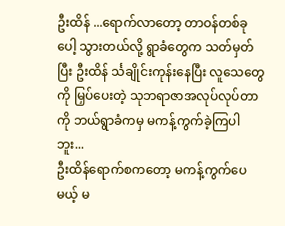ဦးထိန် ...ရောက်လာတော့ တာဝန်တစ်ခုပေါ့ သွားတယ်လို့ ရွာခံတွေက သတ်မှတ်ပြီး ဦးထိန် င်္သချိုင်းကုန်းနေပြီး လူသေတွေကို မြှပ်ပေးတဲ့ သုဘရာဇာအလုပ်လုပ်တာကို ဘယ်ရွာခံကမှ မကန့်ကွက်ခဲ့ကြပါဘူး...
ဦးထိန်ရောက်စကတော့ မကန့်ကွက်ပေမယ့် မ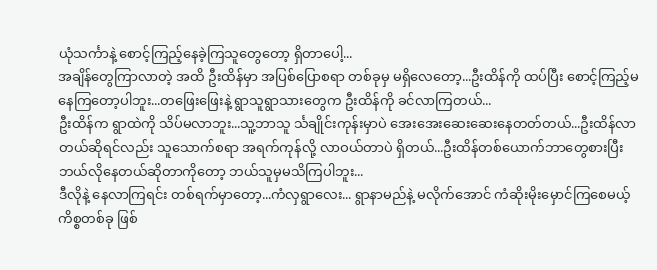ယုံသင်္ကာနဲ့ စောင့်ကြည့်နေခဲ့ကြသူတွေတော့ ရှိတာပေါ့...
အချိန်တွေကြာလာတဲ့ အထိ ဦးထိန်မှာ အပြစ်ပြောစရာ တစ်ခုမှ မရှိလေတော့...ဦးထိန်ကို ထပ်ပြီး စောင့်ကြည့်မနေကြတော့ပါဘူး...တဖြေးဖြေးနဲ့ ရွာသူရွာသားတွေက ဦးထိန်ကို ခင်လာကြတယ်...
ဦးထိန်က ရွာထဲကို သိပ်မလာဘူး...သူ့ဘာသူ င်္သချိုင်းကုန်းမှာပဲ အေးအေးဆေးဆေးနေတတ်တယ်...ဦးထိန်လာတယ်ဆိုရင်လည်း သူသောက်စရာ အရက်ကုန်လို့ လာဝယ်တာပဲ ရှိတယ်...ဦးထိန်တစ်ယောက်ဘာတွေစားပြီး ဘယ်လိုနေတယ်ဆိုတာကိုတော့ ဘယ်သူမှမသိကြပါဘူး...
ဒီလိုနဲ့ နေလာကြရင်း တစ်ရက်မှာတော့...ကံလှရွာလေး... ရွာနာမည်နဲ့ မလိုက်အောင် ကံဆိုးမိုးမှောင်ကြစေမယ့် ကိစ္စတစ်ခု ဖြစ်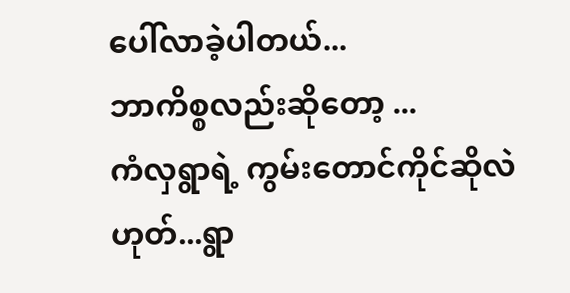ပေါ်လာခဲ့ပါတယ်...
ဘာကိစ္စလည်းဆိုတော့ ...
ကံလှရွာရဲ့ ကွမ်းတောင်ကိုင်ဆိုလဲ ဟုတ်...ရွာ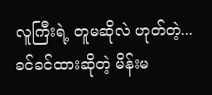လူကြီးရဲ့ တူမဆိုလဲ ဟုတ်တဲ့...ခင်ခင်ထားဆိုတဲ့ မိန်းမ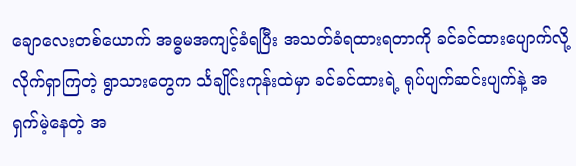ချောလေးတစ်ယောက် အဓ္ဓမအကျင့်ခံရပြီး အသတ်ခံရထားရတာကို ခင်ခင်ထားပျောက်လို့ လိုက်ရှာကြတဲ့ ရွာသားတွေက င်္သချိုင်းကုန်းထဲမှာ ခင်ခင်ထားရဲ့ ရုပ်ပျက်ဆင်းပျက်နဲ့ အရှက်မဲ့နေတဲ့ အ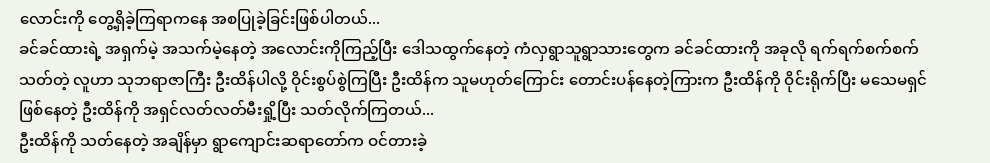လောင်းကို တွေ့ရှိခဲ့ကြရာကနေ အစပြုခဲ့ခြင်းဖြစ်ပါတယ်...
ခင်ခင်ထားရဲ့ အရှက်မဲ့ အသက်မဲ့နေတဲ့ အလောင်းကိုကြည့်ပြီး ဒေါသထွက်နေတဲ့ ကံလှရွာသူရွာသားတွေက ခင်ခင်ထားကို အခုလို ရက်ရက်စက်စက်သတ်တဲ့ လူဟာ သုဘရာဇာကြီး ဦးထိန်ပါလို့ ဝိုင်းစွပ်စွဲကြပြီး ဦးထိန်က သူမဟုတ်ကြောင်း တောင်းပန်နေတဲ့ကြားက ဦးထိန်ကို ဝိုင်းရိုက်ပြီး မသေမရှင်ဖြစ်နေတဲ့ ဦးထိန်ကို အရှင်လတ်လတ်မီးရှို့ပြီး သတ်လိုက်ကြတယ်...
ဦးထိန်ကို သတ်နေတဲ့ အချိန်မှာ ရွာကျောင်းဆရာတော်က ဝင်တားခဲ့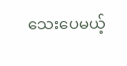သေးပေမယ့်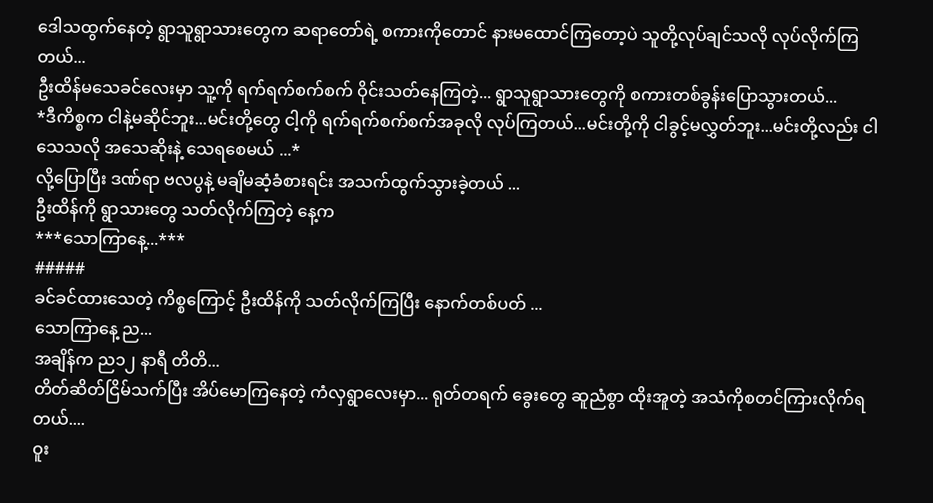ဒေါသထွက်နေတဲ့ ရွာသူရွာသားတွေက ဆရာတော်ရဲ့ စကားကိုတောင် နားမထောင်ကြတော့ပဲ သူတို့လုပ်ချင်သလို လုပ်လိုက်ကြတယ်...
ဦးထိန်မသေခင်လေးမှာ သူ့ကို ရက်ရက်စက်စက် ဝိုင်းသတ်နေကြတဲ့... ရွာသူရွာသားတွေကို စကားတစ်ခွန်းပြောသွားတယ်...
*ဒီကိစ္စက ငါနဲ့မဆိုင်ဘူး...မင်းတို့တွေ ငါ့ကို ရက်ရက်စက်စက်အခုလို လုပ်ကြတယ်...မင်းတို့ကို ငါခွင့်မလွှတ်ဘူး...မင်းတို့လည်း ငါသေသလို အသေဆိုးနဲ့ သေရစေမယ် ...*
လို့ပြောပြီး ဒဏ်ရာ ဗလပွနဲ့ မချိမဆံ့ခံစားရင်း အသက်ထွက်သွားခဲ့တယ် ...
ဦးထိန်ကို ရွာသားတွေ သတ်လိုက်ကြတဲ့ နေ့က
***သောကြာနေ့...***
#####
ခင်ခင်ထားသေတဲ့ ကိစ္စကြောင့် ဦးထိန်ကို သတ်လိုက်ကြပြီး နောက်တစ်ပတ် ...
သောကြာနေ့ ည...
အချိန်က ည၁၂ နာရီ တိတိ...
တိတ်ဆိတ်ငြိမ်သက်ပြီး အိပ်မောကြနေတဲ့ ကံလှရွာလေးမှာ... ရုတ်တရက် ခွေးတွေ ဆူညံစွာ ထိုးအူတဲ့ အသံကိုစတင်ကြားလိုက်ရတယ်....
ဝူး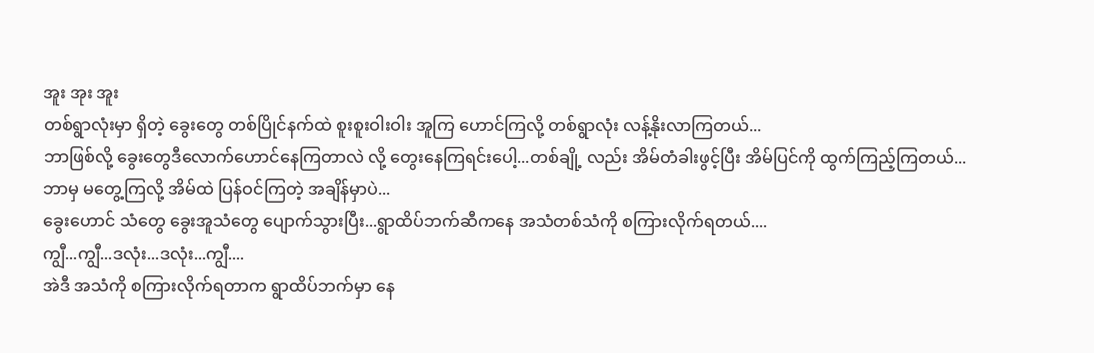အူး အုး အူး
တစ်ရွာလုံးမှာ ရှိတဲ့ ခွေးတွေ တစ်ပြိုင်နက်ထဲ စူးစူးဝါးဝါး အူကြ ဟောင်ကြလို့ တစ်ရွာလုံး လန့်နိုးလာကြတယ်...
ဘာဖြစ်လို့ ခွေးတွေဒီလောက်ဟောင်နေကြတာလဲ လို့ တွေးနေကြရင်းပေါ့...တစ်ချို့ လည်း အိမ်တံခါးဖွင့်ပြီး အိမ်ပြင်ကို ထွက်ကြည့်ကြတယ်...
ဘာမှ မတွေ့ကြလို့ အိမ်ထဲ ပြန်ဝင်ကြတဲ့ အချိန်မှာပဲ...
ခွေးဟောင် သံတွေ ခွေးအူသံတွေ ပျောက်သွားပြီး...ရွာထိပ်ဘက်ဆီကနေ အသံတစ်သံကို စကြားလိုက်ရတယ်....
ကျွီ...ကျွီ...ဒလုံး...ဒလုံး...ကျွီ....
အဲဒီ အသံကို စကြားလိုက်ရတာက ရွာထိပ်ဘက်မှာ နေ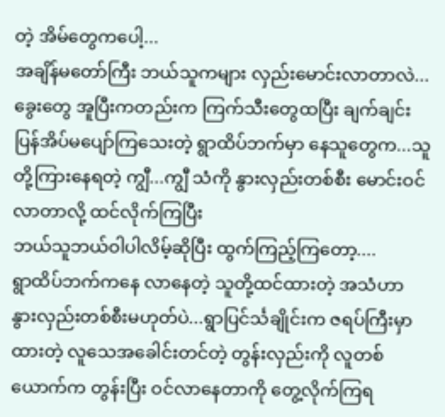တဲ့ အိမ်တွေကပေါ့...
အချိန်မတော်ကြီး ဘယ်သူကများ လှည်းမောင်းလာတာလဲ... ခွေးတွေ အူပြီးကတည်းက ကြက်သီးတွေထပြီး ချက်ချင်းပြန်အိပ်မပျော်ကြသေးတဲ့ ရွာထိပ်ဘက်မှာ နေသူတွေက...သူတို့ကြားနေရတဲ့ ကျွီ...ကျွီ သံကို နွားလှည်းတစ်စီး မောင်းဝင်လာတာလို့ ထင်လိုက်ကြပြီး
ဘယ်သူဘယ်ဝါပါလိမ့်ဆိုပြီး ထွက်ကြည့်ကြတော့....
ရွာထိပ်ဘက်ကနေ လာနေတဲ့ သူတို့ထင်ထားတဲ့ အသံဟာ နွားလှည်းတစ်စီးမဟုတ်ပဲ...ရွာပြင်င်္သချိုင်းက ဇရပ်ကြီးမှာ ထားတဲ့ လူသေအခေါင်းတင်တဲ့ တွန်းလှည်းကို လူတစ်ယောက်က တွန်းပြီး ဝင်လာနေတာကို တွေ့လိုက်ကြရ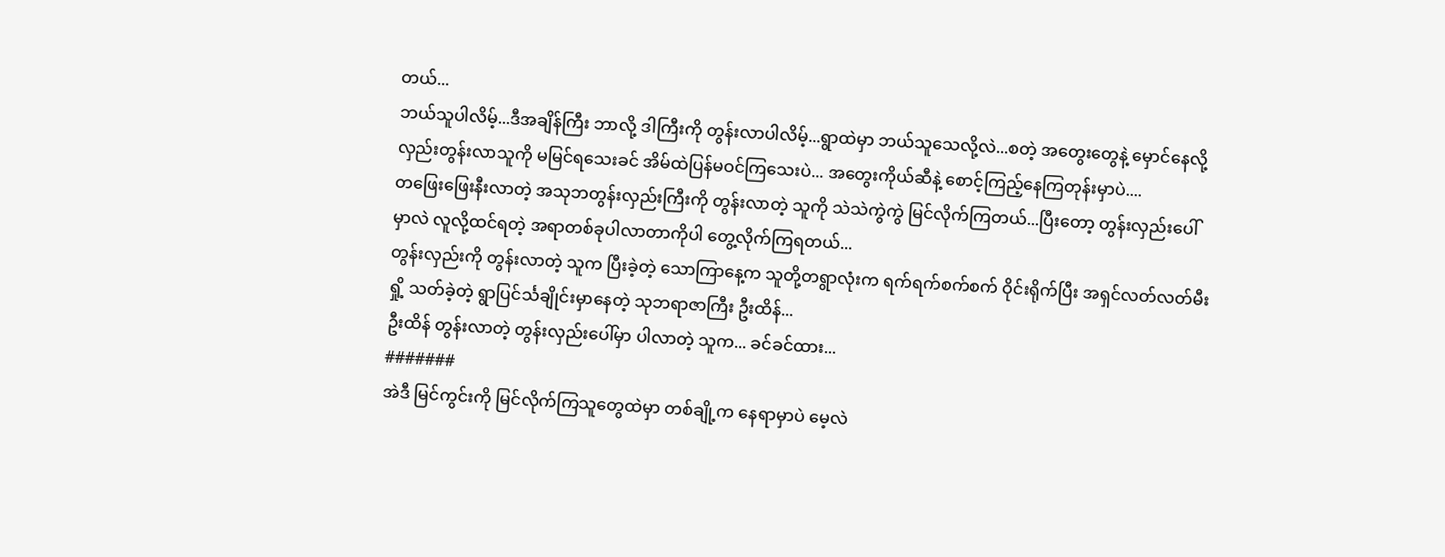တယ်...
ဘယ်သူပါလိမ့်...ဒီအချိန်ကြီး ဘာလို့ ဒါကြီးကို တွန်းလာပါလိမ့်...ရွာထဲမှာ ဘယ်သူသေလို့လဲ...စတဲ့ အတွေးတွေနဲ့ မှောင်နေလို့ လှည်းတွန်းလာသူကို မမြင်ရသေးခင် အိမ်ထဲပြန်မဝင်ကြသေးပဲ... အတွေးကိုယ်ဆီနဲ့ စောင့်ကြည့်နေကြတုန်းမှာပဲ....
တဖြေးဖြေးနီးလာတဲ့ အသုဘတွန်းလှည်းကြီးကို တွန်းလာတဲ့ သူကို သဲသဲကွဲကွဲ မြင်လိုက်ကြတယ်...ပြီးတော့ တွန်းလှည်းပေါ်မှာလဲ လူလို့ထင်ရတဲ့ အရာတစ်ခုပါလာတာကိုပါ တွေ့လိုက်ကြရတယ်...
တွန်းလှည်းကို တွန်းလာတဲ့ သူက ပြီးခဲ့တဲ့ သောကြာနေ့က သူတို့တရွာလုံးက ရက်ရက်စက်စက် ဝိုင်းရိုက်ပြီး အရှင်လတ်လတ်မီးရှို့ သတ်ခဲ့တဲ့ ရွာပြင်င်္သချိုင်းမှာနေတဲ့ သုဘရာဇာကြီး ဦးထိန်...
ဦးထိန် တွန်းလာတဲ့ တွန်းလှည်းပေါ်မှာ ပါလာတဲ့ သူက... ခင်ခင်ထား...
#######
အဲဒီ မြင်ကွင်းကို မြင်လိုက်ကြသူတွေထဲမှာ တစ်ချို့က နေရာမှာပဲ မေ့လဲ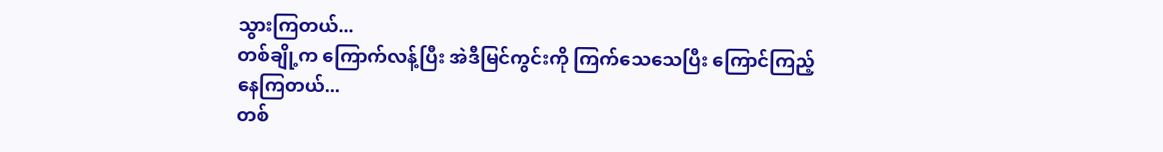သွားကြတယ်...
တစ်ချို့က ကြောက်လန့်ပြီး အဲဒီမြင်ကွင်းကို ကြက်သေသေပြီး ကြောင်ကြည့်နေကြတယ်...
တစ်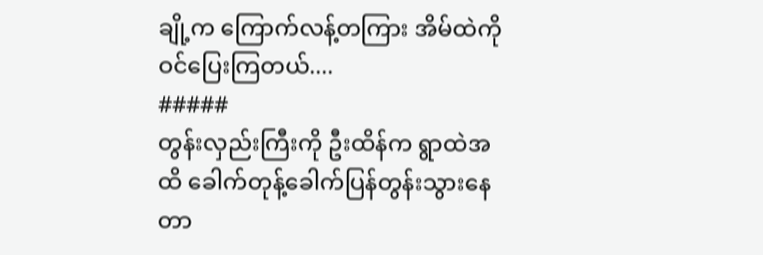ချို့က ကြောက်လန့်တကြား အိမ်ထဲကို ဝင်ပြေးကြတယ်....
#####
တွန်းလှည်းကြီးကို ဦးထိန်က ရွာထဲအထိ ခေါက်တုန့်ခေါက်ပြန်တွန်းသွားနေတာ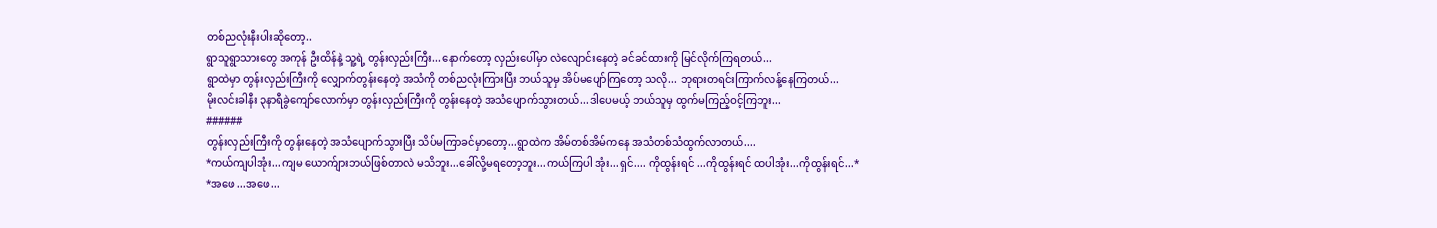တစ်ညလုံးနီးပါးဆိုတော့..
ရွာသူရွာသားတွေ အကုန် ဦးထိန်နဲ့ သူ့ရဲ့ တွန်းလှည်းကြီး...နောက်တော့ လှည်းပေါ်မှာ လဲလျောင်းနေတဲ့ ခင်ခင်ထားကို မြင်လိုက်ကြရတယ်...
ရွာထဲမှာ တွန်းလှည်းကြီးကို လျှောက်တွန်းနေတဲ့ အသံကို တစ်ညလုံးကြားပြီး ဘယ်သူမှ အိပ်မပျော်ကြတော့ သလို... ဘုရားတရင်းကြာက်လန့်နေကြတယ်...
မိုးလင်းခါနီး ၃နာရီခွဲကျော်လောက်မှာ တွန်းလှည်းကြီးကို တွန်းနေတဲ့ အသံပျောက်သွားတယ်...ဒါပေမယ့် ဘယ်သူမှ ထွက်မကြည့်ဝင့်ကြဘူး...
######
တွန်းလှည်းကြီးကို တွန်းနေတဲ့ အသံပျောက်သွားပြီး သိပ်မကြာခင်မှာတော့...ရွာထဲက အိမ်တစ်အိမ်ကနေ အသံတစ်သံထွက်လာတယ်....
*ကယ်ကျပါအုံး...ကျမ ယောက်ျားဘယ်ဖြစ်တာလဲ မသိဘူး...ခေါ်လို့မရတော့ဘူး...ကယ်ကြပါ အုံး...ရှင်.... ကိုထွန်းရင် ...ကိုထွန်းရင် ထပါအုံး...ကိုထွန်းရင်...*
*အဖေ ...အဖေ...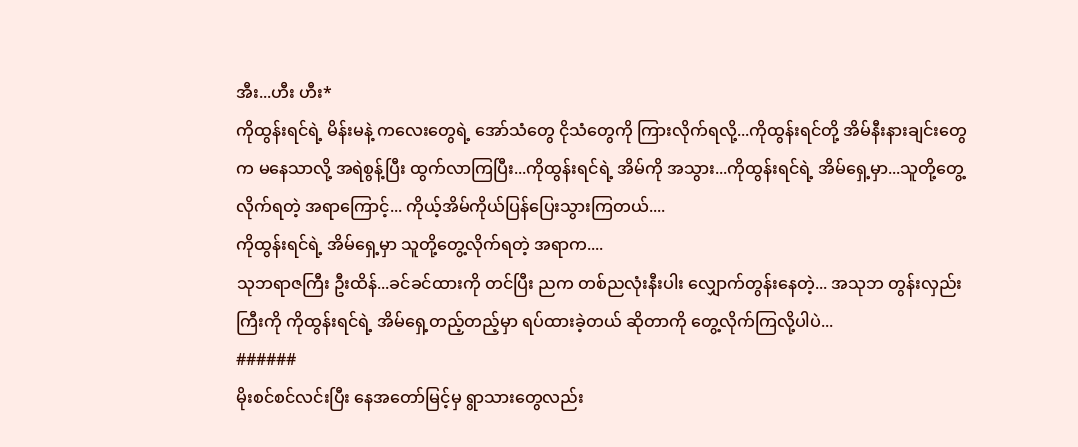အီး...ဟီး ဟီး*
ကိုထွန်းရင်ရဲ့ မိန်းမနဲ့ ကလေးတွေရဲ့ အော်သံတွေ ငိုသံတွေကို ကြားလိုက်ရလို့...ကိုထွန်းရင်တို့ အိမ်နီးနားချင်းတွေက မနေသာလို့ အရဲစွန့်ပြီး ထွက်လာကြပြီး...ကိုထွန်းရင်ရဲ့ အိမ်ကို အသွား...ကိုထွန်းရင်ရဲ့ အိမ်ရှေ့မှာ...သူတို့တွေ့လိုက်ရတဲ့ အရာကြောင့်... ကိုယ့်အိမ်ကိုယ်ပြန်ပြေးသွားကြတယ်....
ကိုထွန်းရင်ရဲ့ အိမ်ရှေ့မှာ သူတို့တွေ့လိုက်ရတဲ့ အရာက....
သုဘရာဇကြီး ဦးထိန်...ခင်ခင်ထားကို တင်ပြီး ညက တစ်ညလုံးနီးပါး လျှောက်တွန်းနေတဲ့... အသုဘ တွန်းလှည်းကြီးကို ကိုထွန်းရင်ရဲ့ အိမ်ရှေ့တည့်တည့်မှာ ရပ်ထားခဲ့တယ် ဆိုတာကို တွေ့လိုက်ကြလို့ပါပဲ...
######
မိုးစင်စင်လင်းပြီး နေအတော်မြင့်မှ ရွာသားတွေလည်း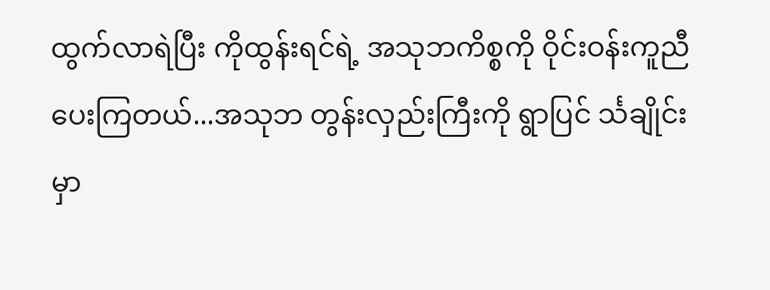ထွက်လာရဲပြီး ကိုထွန်းရင်ရဲ့ အသုဘကိစ္စကို ဝိုင်းဝန်းကူညီပေးကြတယ်...အသုဘ တွန်းလှည်းကြီးကို ရွာပြင် င်္သချိုင်းမှာ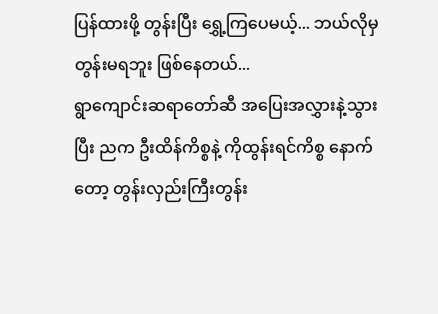ပြန်ထားဖို့ တွန်းပြီး ရွှေ့ကြပေမယ့်... ဘယ်လိုမှ တွန်းမရဘူး ဖြစ်နေတယ်...
ရွာကျောင်းဆရာတော်ဆီ အပြေးအလွှားနဲ့သွားပြီး ညက ဦးထိန်ကိစ္စနဲ့ ကိုထွန်းရင်ကိစ္စ နောက်တော့ တွန်းလှည်းကြီးတွန်း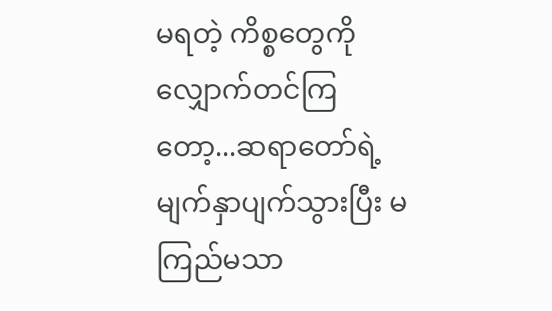မရတဲ့ ကိစ္စတွေကို လျှောက်တင်ကြတော့...ဆရာတော်ရဲ့ မျက်နှာပျက်သွားပြီး မကြည်မသာ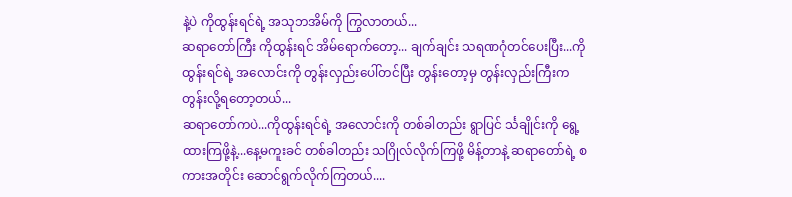နဲ့ပဲ ကိုထွန်းရင်ရဲ့ အသုဘအိမ်ကို ကြွလာတယ်...
ဆရာတော်ကြီး ကိုထွန်းရင် အိမ်ရောက်တော့... ချက်ချင်း သရဏဂုံတင်ပေးပြီး...ကိုထွန်းရင်ရဲ့ အလောင်းကို တွန်းလှည်းပေါ်တင်ပြီး တွန်းတော့မှ တွန်းလှည်းကြီးက တွန်းလို့ရတော့တယ်...
ဆရာတော်ကပဲ...ကိုထွန်းရင်ရဲ့ အလောင်းကို တစ်ခါတည်း ရွာပြင် င်္သချိုင်းကို ရွေ့ထားကြဖို့နဲ့...နေ့မကူးခင် တစ်ခါတည်း သဂြိုလ်လိုက်ကြဖို့ မိန့်တာနဲ့ ဆရာတော်ရဲ့ စကားအတိုင်း ဆောင်ရွက်လိုက်ကြတယ်....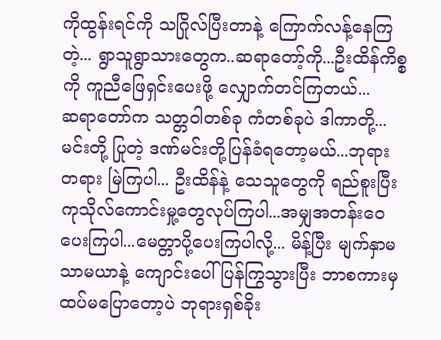ကိုထွန်းရင်ကို သဂြိုလ်ပြီးတာနဲ့ ကြောက်လန့်နေကြတဲ့... ရွာသူရွာသားတွေက..ဆရာတော့်ကို...ဦးထိန်ကိစ္စကို ကူညီဖြေရှင်းပေးဖို့ လျှောက်တင်ကြတယ်...
ဆရာတော်က သတ္တဝါတစ်ခု ကံတစ်ခုပဲ ဒါကာတို့... မင်းတို့ ပြုတဲ့ ဒဏ်မင်းတို့ပြန်ခံရတော့မယ်...ဘုရားတရား မြဲကြပါ... ဦးထိန်နဲ့ သေသူတွေကို ရည်စူးပြီး ကုသိုလ်ကောင်းမှု့တွေလုပ်ကြပါ...အမျှအတန်းဝေပေးကြပါ...မေတ္တာပို့ပေးကြပါလို့... မိန့်ပြီး မျက်နှာမသာမယာနဲ့ ကျောင်းပေါ်ပြန်ကြွသွားပြီး ဘာစကားမှ ထပ်မပြောတော့ပဲ ဘုရားရှစ်ခိုး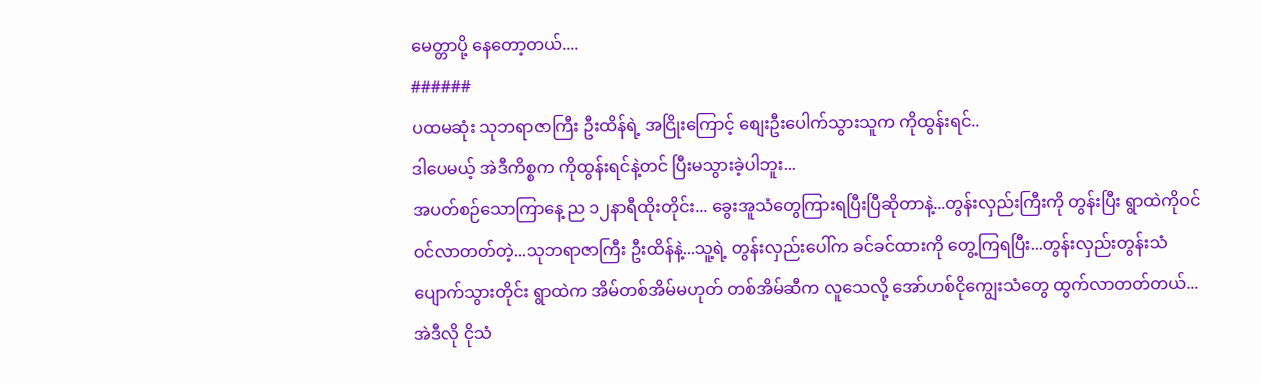မေတ္တာပို့ နေတော့တယ်....
######
ပထမဆုံး သုဘရာဇာကြီး ဦးထိန်ရဲ့ အငြိုးကြောင့် စျေးဦးပေါက်သွားသူက ကိုထွန်းရင်..
ဒါပေမယ့် အဲဒီကိစ္စက ကိုထွန်းရင်နဲ့တင် ပြီးမသွားခဲ့ပါဘူး...
အပတ်စဉ်သောကြာနေ့ ည ၁၂နာရီထိုးတိုင်း... ခွေးအူသံတွေကြားရပြီးပြီဆိုတာနဲ့...တွန်းလှည်းကြီးကို တွန်းပြီး ရွာထဲကိုဝင်ဝင်လာတတ်တဲ့...သုဘရာဇာကြီး ဦးထိန်နဲ့...သူ့ရဲ့ တွန်းလှည်းပေါ်က ခင်ခင်ထားကို တွေ့ကြရပြီး...တွန်းလှည်းတွန်းသံပျောက်သွားတိုင်း ရွာထဲက အိမ်တစ်အိမ်မဟုတ် တစ်အိမ်ဆီက လူသေလို့ အော်ဟစ်ငိုကျွေးသံတွေ ထွက်လာတတ်တယ်...
အဲဒီလို ငိုသံ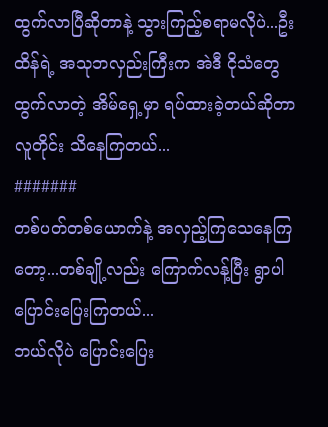ထွက်လာပြီဆိုတာနဲ့ သွားကြည့်စရာမလိုပဲ...ဦးထိန်ရဲ့ အသုဘလှည်းကြီးက အဲဒီ ငိုသံတွေထွက်လာတဲ့ အိမ်ရှေ့မှာ ရပ်ထားခဲ့တယ်ဆိုတာ လူတိုင်း သိနေကြတယ်...
#######
တစ်ပတ်တစ်ယောက်နဲ့ အလှည့်ကြသေနေကြတော့...တစ်ချို့လည်း ကြောက်လန့်ပြီး ရွာပါပြောင်းပြေးကြတယ်...
ဘယ်လိုပဲ ပြောင်းပြေး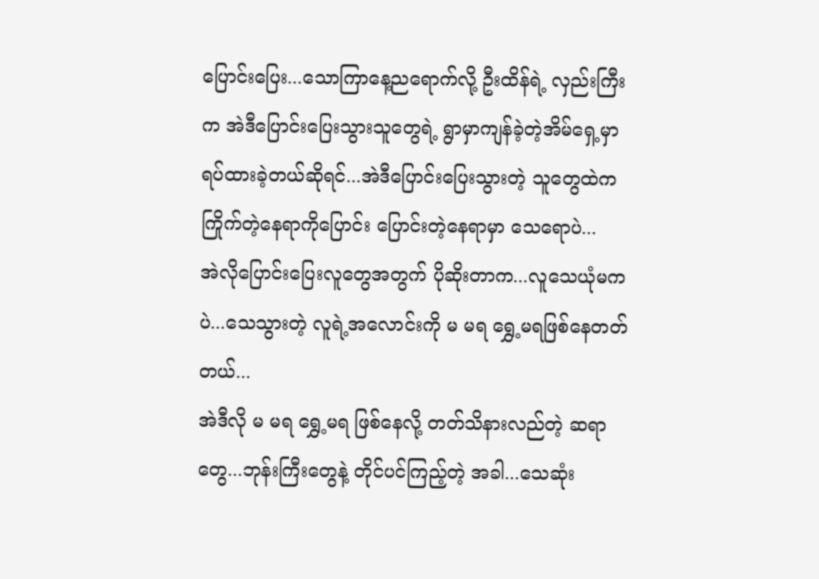ပြောင်းပြေး...သောကြာနေ့ညရောက်လို့ ဦးထိန်ရဲ့ လှည်းကြီးက အဲဒီပြောင်းပြေးသွားသူတွေရဲ့ ရွာမှာကျန်ခဲ့တဲ့အိမ်ရှေ့မှာ ရပ်ထားခဲ့တယ်ဆိုရင်...အဲဒီပြောင်းပြေးသွားတဲ့ သူတွေထဲက ကြိုက်တဲ့နေရာကိုပြောင်း ပြောင်းတဲ့နေရာမှာ သေရောပဲ...
အဲလိုပြောင်းပြေးလူတွေအတွက် ပိုဆိုးတာက...လူသေယုံမကပဲ...သေသွားတဲ့ လူရဲ့အလောင်းကို မ မရ ရွှေ့မရဖြစ်နေတတ်တယ်...
အဲဒီလို မ မရ ရွှေ့မရ ဖြစ်နေလို့ တတ်သိနားလည်တဲ့ ဆရာတွေ...ဘုန်းကြီးတွေနဲ့ တိုင်ပင်ကြည့်တဲ့ အခါ...သေဆုံး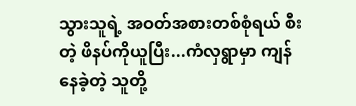သွားသူရဲ့ အဝတ်အစားတစ်စုံရယ် စီးတဲ့ ဖိနပ်ကိုယူပြီး...ကံလှရွာမှာ ကျန်နေခဲ့တဲ့ သူတို့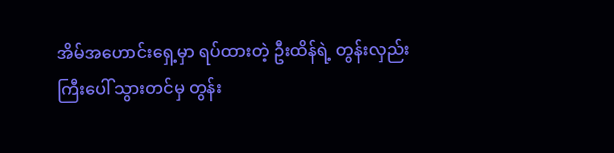အိမ်အဟောင်းရှေ့မှာ ရပ်ထားတဲ့ ဦးထိန်ရဲ့ တွန်းလှည်းကြီးပေါ် သွားတင်မှ တွန်း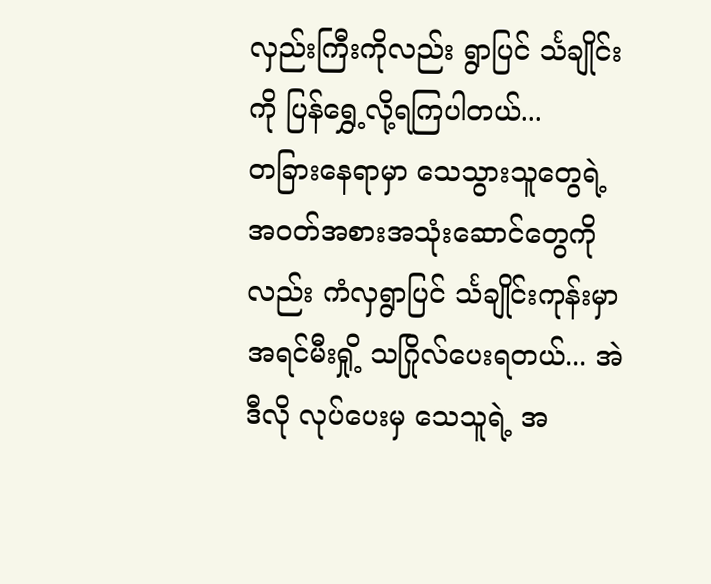လှည်းကြီးကိုလည်း ရွာပြင် င်္သချိုင်းကို ပြန်ရွှေ့လို့ရကြပါတယ်...
တခြားနေရာမှာ သေသွားသူတွေရဲ့ အဝတ်အစားအသုံးဆောင်တွေကိုလည်း ကံလှရွာပြင် င်္သချိုင်းကုန်းမှာ အရင်မီးရှို့ သဂြိုလ်ပေးရတယ်... အဲဒီလို လုပ်ပေးမှ သေသူရဲ့ အ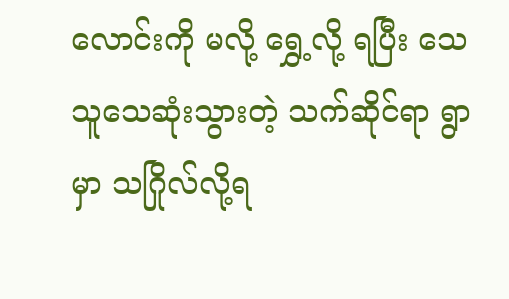လောင်းကို မလို့ ရွှေ့လို့ ရပြီး သေသူသေဆုံးသွားတဲ့ သက်ဆိုင်ရာ ရွာမှာ သဂြိုလ်လို့ရ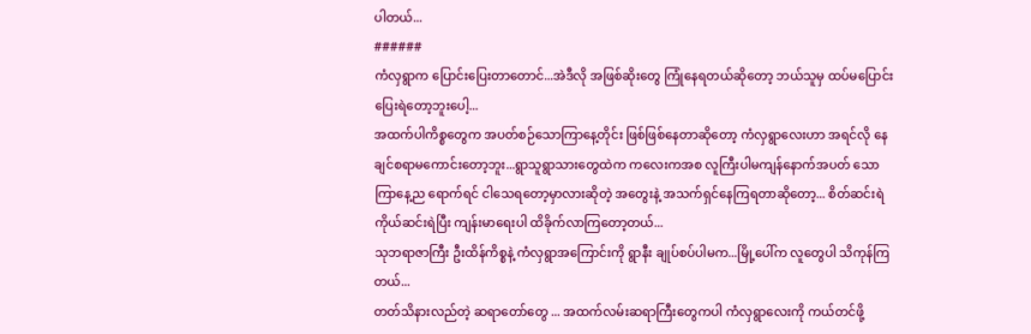ပါတယ်...
######
ကံလှရွာက ပြောင်းပြေးတာတောင်...အဲဒီလို အဖြစ်ဆိုးတွေ ကြုံနေရတယ်ဆိုတော့ ဘယ်သူမှ ထပ်မပြောင်းပြေးရဲတော့ဘူးပေါ့...
အထက်ပါကိစ္စတွေက အပတ်စဉ်သောကြာနေ့တိုင်း ဖြစ်ဖြစ်နေတာဆိုတော့ ကံလှရွာလေးဟာ အရင်လို နေချင်စရာမကောင်းတော့ဘူး...ရွာသူရွာသားတွေထဲက ကလေးကအစ လူကြီးပါမကျန်နောက်အပတ် သောကြာနေ့ည ရောက်ရင် ငါသေရတော့မှာလားဆိုတဲ့ အတွေးနဲ့ အသက်ရှင်နေကြရတာဆိုတော့... စိတ်ဆင်းရဲ ကိုယ်ဆင်းရဲပြီး ကျန်းမာရေးပါ ထိခိုက်လာကြတော့တယ်...
သုဘရာဇာကြီး ဦးထိန်ကိစ္စနဲ့ ကံလှရွာအကြောင်းကို ရွာနီး ချုပ်စပ်ပါမက...မြို့ပေါ်က လူတွေပါ သိကုန်ကြတယ်...
တတ်သိနားလည်တဲ့ ဆရာတော်တွေ ... အထက်လမ်းဆရာကြီးတွေကပါ ကံလှရွာလေးကို ကယ်တင်ဖို့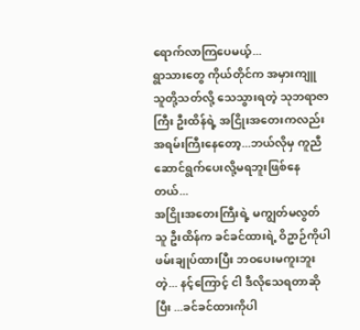ရောက်လာကြပေမယ့်...
ရွာသားတွေ ကိုယ်တိုင်က အမှားကျူ သူတို့သတ်လို့ သေသွားရတဲ့ သုဘရာဇာကြီး ဦးထိန်ရဲ့ အငြိုးအတေးကလည်း အရမ်းကြီးနေတော့...ဘယ်လိုမှ ကူညီဆောင်ရွက်ပေးလို့မရဘူးဖြစ်နေတယ်...
အငြိုးအတေးကြီးရဲ့ မကျွတ်မလွတ်သူ ဦးထိန်က ခင်ခင်ထားရဲ့ ဝိဥာဉ်ကိုပါ ဖမ်းချုပ်ထားပြီး ဘဝပေးမကူးဘူး တဲ့... နင့်ကြောင့် ငါ ဒီလိုသေရတာဆိုပြီး ...ခင်ခင်ထားကိုပါ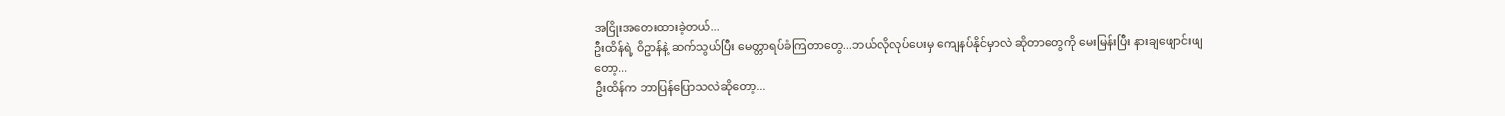အငြိုးအတေးထားခဲ့တယ်...
ဦးထိန်ရဲ့ ဝိဥာန်နဲ့ ဆက်သွယ်ပြီး မေတ္တာရပ်ခံကြတာတွေ...ဘယ်လိုလုပ်ပေးမှ ကျေနပ်နိုင်မှာလဲ ဆိုတာတွေကို မေးမြန်းပြီး နားချဖျောင်းဖျတော့...
ဦးထိန်က ဘာပြန်ပြောသလဲဆိုတော့...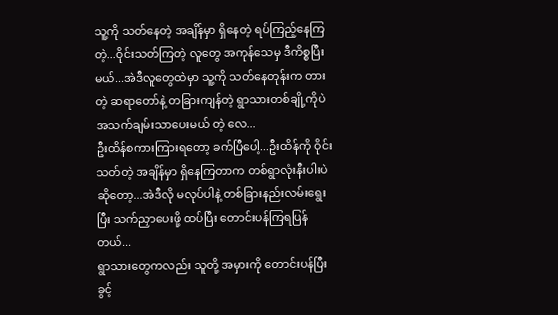သူ့ကို သတ်နေတဲ့ အချိန်မှာ ရှိနေတဲ့ ရပ်ကြည့်နေကြတဲ့...ဝိုင်းသတ်ကြတဲ့ လူတွေ အကုန်သေမှ ဒီကိစ္စပြီးမယ်...အဲဒီလူတွေထဲမှာ သူ့ကို သတ်နေတုန်းက တားတဲ့ ဆရာတော်နဲ့ တခြားကျန်တဲ့ ရွာသားတစ်ချို့ကိုပဲ အသက်ချမ်းသာပေးမယ် တဲ့ လေ...
ဦးထိန်စကားကြားရတော့ ခက်ပြီပေါ့...ဦးထိန်ကို ဝိုင်းသတ်တဲ့ အချိန်မှာ ရှိနေကြတာက တစ်ရွာလုံးနီးပါးပဲ ဆိုတော့...အဲဒီလို မလုပ်ပါနဲ့ တစ်ခြားနည်းလမ်းရွေးပြီး သက်ညှာပေးဖို့ ထပ်ပြီး တောင်းပန်ကြရပြန်တယ်...
ရွာသားတွေကလည်း သူတို့ အမှားကို တောင်းပန်ပြီး ခွင့်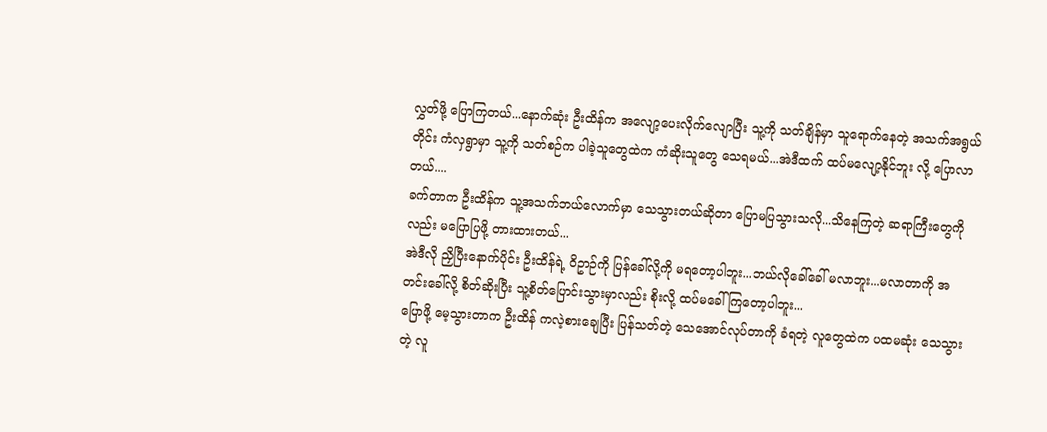လွှတ်ဖို့ ပြောကြတယ်...နောက်ဆုံး ဦးထိန်က အလျော့ပေးလိုက်လျောပြီး သူ့ကို သတ်ချိန်မှာ သူရောက်နေတဲ့ အသက်အရွယ်တိုင်း ကံလှရွာမှာ သူ့ကို သတ်စဉ်က ပါခဲ့သူတွေထဲက ကံဆိုးသူတွေ သေရမယ်...အဲဒီထက် ထပ်မလျော့နိုင်ဘူး လို့ ပြောလာတယ်....
ခက်တာက ဦးထိန်က သူ့အသက်ဘယ်လောက်မှာ သေသွားတယ်ဆိုတာ ပြောမပြသွားသလို...သိနေကြတဲ့ ဆရာကြီးတွေကိုလည်း မပြောပြဖို့ တားထားတယ်...
အဲဒီလို ညှိပြီးနောက်ပိုင်း ဦးထိန်ရဲ့ ဝိဥာဉ်ကို ပြန်ခေါ်လို့ကို မရတော့ပါဘူး...ဘယ်လိုခေါ်ခေါ် မလာဘူး...မလာတာကို အတင်းခေါ်လို့ စိတ်ဆိုးပြီး သူ့စိတ်ပြောင်းသွားမှာလည်း စိုးလို့ ထပ်မခေါ်ကြတော့ပါဘူး...
ပြောဖို့ မေ့သွားတာက ဦးထိန် ကလဲ့စားချေပြီး ပြန်သတ်တဲ့ သေအောင်လုပ်တာကို ခံရတဲ့ လူတွေထဲက ပထမဆုံး သေသွားတဲ့ လူ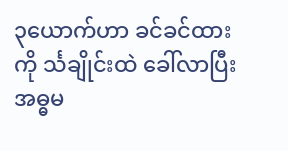၃ယောက်ဟာ ခင်ခင်ထားကို င်္သချိုင်းထဲ ခေါ်လာပြီး အဓ္ဓမ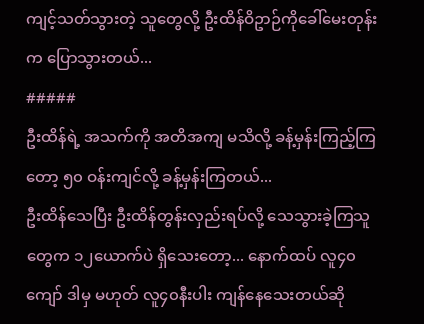ကျင့်သတ်သွားတဲ့ သူတွေလို့ ဦးထိန်ဝိဥာဉ်ကိုခေါ်မေးတုန်းက ပြောသွားတယ်...
#####
ဦးထိန်ရဲ့ အသက်ကို အတိအကျ မသိလို့ ခန့်မှန်းကြည့်ကြတော့ ၅၀ ဝန်းကျင်လို့ ခန့်မှန်းကြတယ်...
ဦးထိန်သေပြီး ဦးထိန်တွန်းလှည်းရပ်လို့ သေသွားခဲ့ကြသူတွေက ၁၂ယောက်ပဲ ရှိသေးတော့... နောက်ထပ် လူ၄၀ကျော် ဒါမှ မဟုတ် လူ၄၀နီးပါး ကျန်နေသေးတယ်ဆို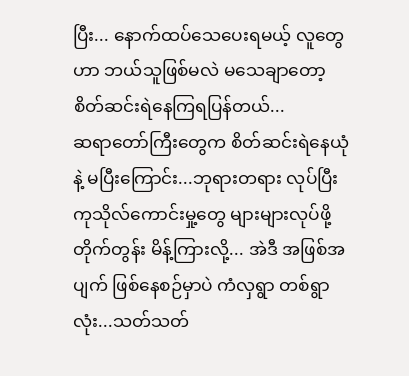ပြီး... နောက်ထပ်သေပေးရမယ့် လူတွေဟာ ဘယ်သူဖြစ်မလဲ မသေချာတော့ စိတ်ဆင်းရဲနေကြရပြန်တယ်...
ဆရာတော်ကြီးတွေက စိတ်ဆင်းရဲနေယုံနဲ့ မပြီးကြောင်း...ဘုရားတရား လုပ်ပြီး ကုသိုလ်ကောင်းမှု့တွေ များများလုပ်ဖို့ တိုက်တွန်း မိန့်ကြားလို့... အဲဒီ အဖြစ်အပျက် ဖြစ်နေစဉ်မှာပဲ ကံလှရွာ တစ်ရွာလုံး...သတ်သတ်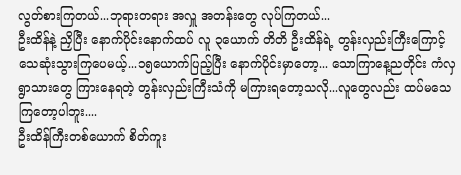လွတ်စားကြတယ်...ဘုရားတရား အလှူ အတန်းတွေ လုပ်ကြတယ်...
ဦးထိန်နဲ့ ညှိပြီး နောက်ပိုင်းနောက်ထပ် လူ ၃ယောက် တိတိ ဦးထိန်ရဲ့ တွန်းလှည်းကြီးကြောင့် သေဆုံးသွားကြပေမယ့်...၁၅ယောက်ပြည့်ပြီး နောက်ပိုင်းမှာတော့... သောကြာနေ့ညတိုင်း ကံလှရွာသားတွေ ကြားနေရတဲ့ တွန်းလှည်းကြီးသံကို မကြားရတော့သလို...လူတွေလည်း ထပ်မသေကြတော့ပါဘူး....
ဦးထိန်ကြီးတစ်ယောက် စိတ်ကူး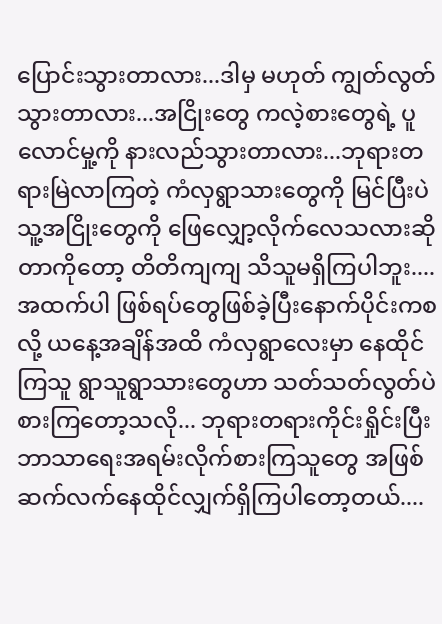ပြောင်းသွားတာလား...ဒါမှ မဟုတ် ကျွတ်လွတ်သွားတာလား...အငြိုးတွေ ကလဲ့စားတွေရဲ့ ပူလောင်မှု့ကို နားလည်သွားတာလား...ဘုရားတရားမြဲလာကြတဲ့ ကံလှရွာသားတွေကို မြင်ပြီးပဲ သူ့အငြိုးတွေကို ဖြေလျှော့လိုက်လေသလားဆိုတာကိုတော့ တိတိကျကျ သိသူမရှိကြပါဘူး....
အထက်ပါ ဖြစ်ရပ်တွေဖြစ်ခဲ့ပြီးနောက်ပိုင်းကစလို့ ယနေ့အချိန်အထိ ကံလှရွာလေးမှာ နေထိုင်ကြသူ ရွာသူရွာသားတွေဟာ သတ်သတ်လွတ်ပဲ စားကြတော့သလို... ဘုရားတရားကိုင်းရှိုင်းပြီး ဘာသာရေးအရမ်းလိုက်စားကြသူတွေ အဖြစ် ဆက်လက်နေထိုင်လျှက်ရှိကြပါတော့တယ်....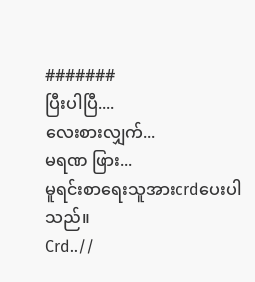#######
ပြီးပါပြီ....
လေးစားလျှက်...
မရဏ ဖြား...
မူရင်းစာရေးသူအားcrdပေးပါသည်။
Crd..//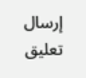إرسال تعليق